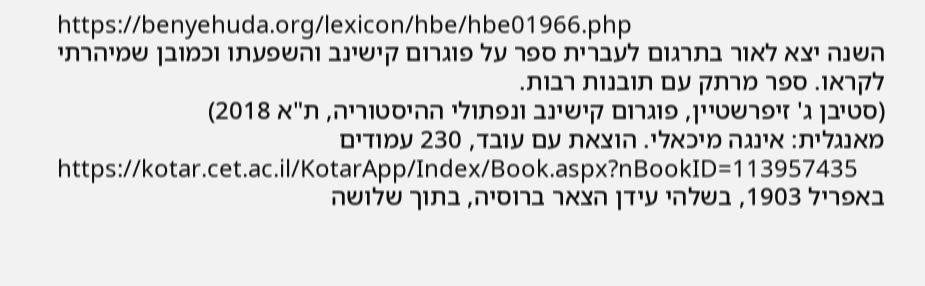https://benyehuda.org/lexicon/hbe/hbe01966.php
השנה יצא לאור בתרגום לעברית ספר על פוגרום קישינב והשפעתו וכמובן שמיהרתי לקראו. ספר מרתק עם תובנות רבות.
(סטיבן ג' זיפרשטיין, פוגרום קישינב ונפתולי ההיסטוריה, ת"א 2018)
מאנגלית: אינגה מיכאלי. הוצאת עם עובד, 230 עמודים
https://kotar.cet.ac.il/KotarApp/Index/Book.aspx?nBookID=113957435
באפריל 1903, בשלהי עידן הצאר ברוסיה, בתוך שלושה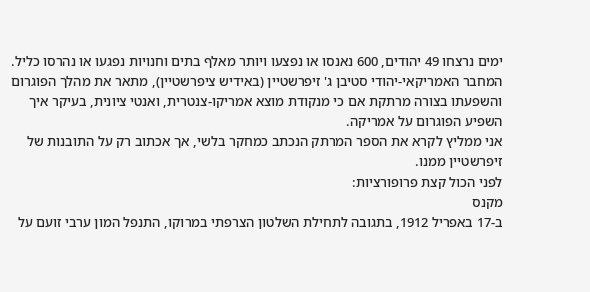ימים נרצחו 49 יהודים, 600 נאנסו או נפצעו ויותר מאלף בתים וחנויות נפגעו או נהרסו כליל.
המחבר האמריקאי-יהודי סטיבן ג' זיפרשטיין (באידיש ציפרשטיין), מתאר את מהלך הפוגרום והשפעתו בצורה מרתקת אם כי מנקודת מוצא אמריקו-צנטרית, ואנטי ציונית, בעיקר איך השפיע הפוגרום על אמריקה.
אני ממליץ לקרא את הספר המרתק הנכתב כמחקר בלשי, אך אכתוב רק על התובנות של זיפרשטיין ממנו.
לפני הכול קצת פרופורציות:
מקנס
ב-17 באפריל 1912, בתגובה לתחילת השלטון הצרפתי במרוקו, התנפל המון ערבי זועם על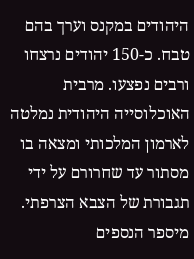היהודים במקנס וערך בהם טבח. כ-150 יהודים נרצחו ורבים נפצעו. מרבית האוכלוסייה היהודית נמלטה לארמון המלכותי ומצאה בו מסתור עד שחרורם על ידי תגבורת של הצבא הצרפתי. מיספר הנספים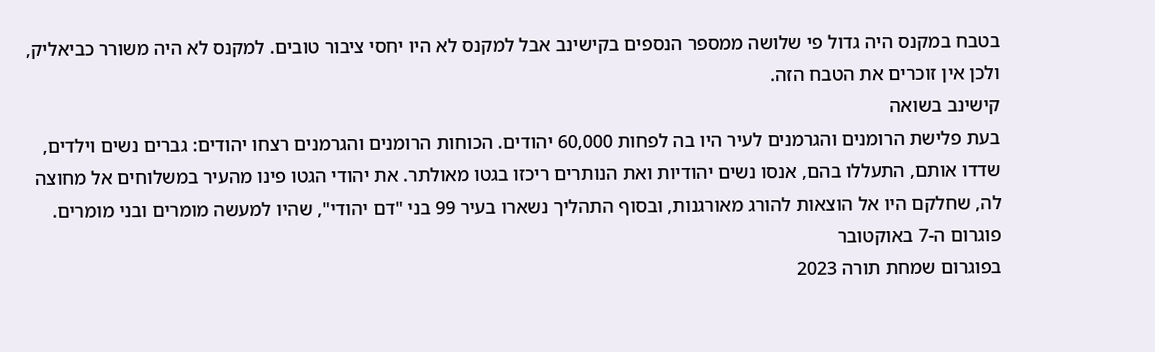בטבח במקנס היה גדול פי שלושה ממספר הנספים בקישינב אבל למקנס לא היו יחסי ציבור טובים. למקנס לא היה משורר כביאליק, ולכן אין זוכרים את הטבח הזה.
קישינב בשואה
בעת פלישת הרומנים והגרמנים לעיר היו בה לפחות 60,000 יהודים. הכוחות הרומנים והגרמנים רצחו יהודים: גברים נשים וילדים, שדדו אותם, התעללו בהם, אנסו נשים יהודיות ואת הנותרים ריכזו בגטו מאולתר. את יהודי הגטו פינו מהעיר במשלוחים אל מחוצה לה, שחלקם היו אל הוצאות להורג מאורגנות, ובסוף התהליך נשארו בעיר 99 בני "דם יהודי", שהיו למעשה מומרים ובני מומרים.
פוגרום ה-7 באוקטובר
בפוגרום שמחת תורה 2023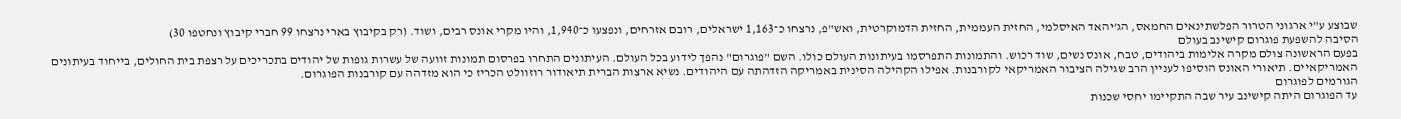שבוצע ע"י ארגוני הטרור הפלשתינאים החמאס, הג'יהאד האיסלמי, החזית העממית, החזית הדמוקרטית, ואש"פ, נרצחו כ־1,163 ישראלים, רובם אזרחים, ונפצעו כ־1,940, והיו מקרי אונס רבים, ושוד. (רק בקיבוץ בארי נרצחו 99 חברי קיבוץ ונחטפו 30)
הסיבה להשפעת פוגרום קישינב בעולם
בפעם הראשונה צולם מקרה אלימות ביהודים, טבח, אונס נשים, שוד רכוש. והתמונות התפרסמו בעיתונות העולם כולו. השם "פוגרום" נהפך לידוע בכל העולם. העיתונים התחרו בפרסום תמונות זוועה של עשרות גופות של יהודים בתכריכים על רצפת בית החולים, בייחוד בעיתונים האמריקאיים. תיאורי האונס הוסיפו לעניין הרב שגילה הציבור האמריקאי לקורבנות. אפילו הקהילה הסינית באמריקה הזדהתה עם היהודים. נשיא ארצות הברית תיאודור רוזוולט הכריז כי הוא מזדהה עם קורבנות הפוגרום.
הגורמים לפוגרום
עד הפוגרום היתה קישינב עיר שבה התקיימו יחסי שכנות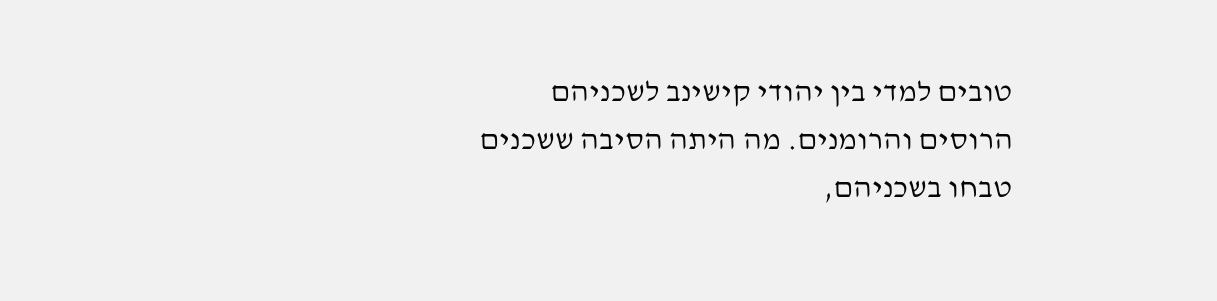טובים למדי בין יהודי קישינב לשכניהם הרוסים והרומנים. מה היתה הסיבה ששכנים טבחו בשכניהם,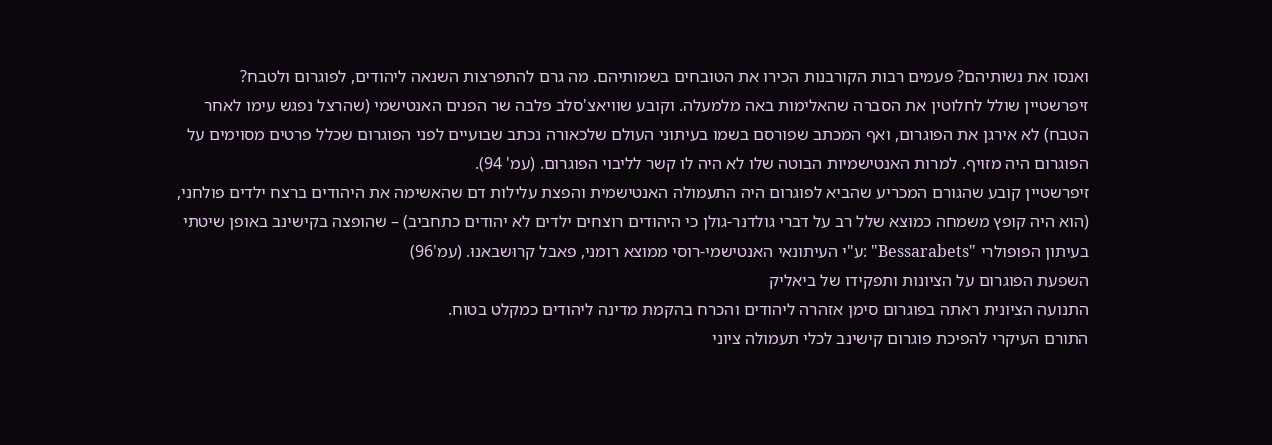ואנסו את נשותיהם? פעמים רבות הקורבנות הכירו את הטובחים בשמותיהם. מה גרם להתפרצות השנאה ליהודים, לפוגרום ולטבח?
זיפרשטיין שולל לחלוטין את הסברה שהאלימות באה מלמעלה. וקובע שוויאצ'סלב פלבה שר הפנים האנטישמי (שהרצל נפגש עימו לאחר הטבח) לא אירגן את הפוגרום, ואף המכתב שפורסם בשמו בעיתוני העולם שלכאורה נכתב שבועיים לפני הפוגרום שכלל פרטים מסוימים על הפוגרום היה מזויף. למרות האנטישמיות הבוטה שלו לא היה לו קשר לליבוי הפוגרום. (עמ' 94).
זיפרשטיין קובע שהגורם המכריע שהביא לפוגרום היה התעמולה האנטישמית והפצת עלילות דם שהאשימה את היהודים ברצח ילדים פולחני, (הוא היה קופץ משמחה כמוצא שלל רב על דברי גולדנר-גולן כי היהודים רוצחים ילדים לא יהודים כתחביב) – שהופצה בקישינב באופן שיטתי בעיתון הפופולרי "Bessarabets" :ע"י העיתונאי האנטישמי-רוסי ממוצא רומני, פאבל קרוּשבאנוּ. (עמ'96)
השפעת הפוגרום על הציונות ותפקידו של ביאליק
התנועה הציונית ראתה בפוגרום סימן אזהרה ליהודים והכרח בהקמת מדינה ליהודים כמקלט בטוח.
התורם העיקרי להפיכת פוגרום קישינב לכלי תעמולה ציוני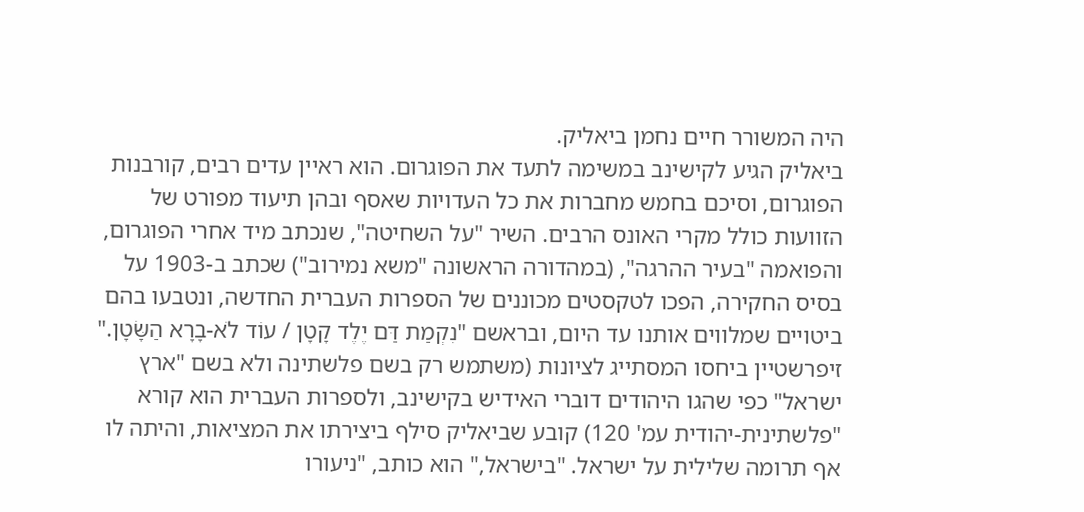היה המשורר חיים נחמן ביאליק.
ביאליק הגיע לקישינב במשימה לתעד את הפוגרום. הוא ראיין עדים רבים, קורבנות הפוגרום, וסיכם בחמש מחברות את כל העדויות שאסף ובהן תיעוד מפורט של הזוועות כולל מקרי האונס הרבים. השיר "על השחיטה", שנכתב מיד אחרי הפוגרום, והפואמה "בעיר ההרגה", (במהדורה הראשונה "משא נמירוב") שכתב ב-1903 על בסיס החקירה, הפכו לטקסטים מכוננים של הספרות העברית החדשה, ונטבעו בהם ביטויים שמלווים אותנו עד היום, ובראשם "נִקְמַת דַּם יֶלֶד קָטָן / עוֹד לֹא-בָרָא הַשָּׂטָן."
זיפרשטיין ביחסו המסתייג לציונות (משתמש רק בשם פלשתינה ולא בשם "ארץ ישראל" כפי שהגו היהודים דוברי האידיש בקישינב, ולספרות העברית הוא קורא "פלשתינית-יהודית עמ' 120) קובע שביאליק סילף ביצירתו את המציאות, והיתה לו אף תרומה שלילית על ישראל. "בישראל," הוא כותב, "ניעורו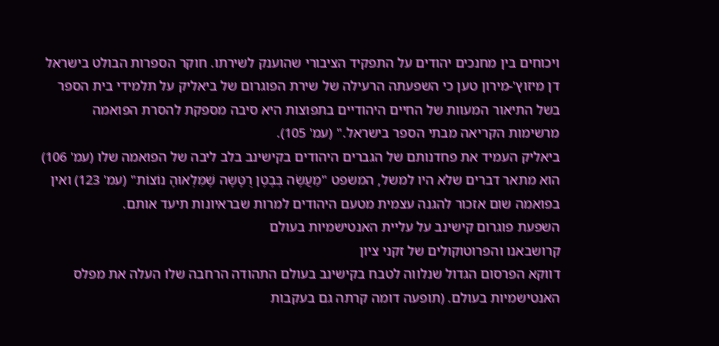ויכוחים בין מחנכים יהודים על התפקיד הציבורי שהוענק לשירתו. חוקר הספרות הבולט בישראל דן מיזוץ'-מירון טען כי השפעתה הרעילה של שירת הפוגרום של ביאליק על תלמידי בית הספר בשל התיאור המעוות של החיים היהודיים בתפוצות היא סיבה מספקת להסרת הפואמה מרשימות הקריאה מבתי הספר בישראל." (עמ' 105).
ביאליק העמיד את פחדנותם של הגברים היהודים בקישינב בלב ליבה של הפואמה שלו (עמ' 106) הוא מתאר דברים שלא היו למשל, המשפט "מַעֲשֶׂה בְּבֶטֶן רֻטָּשָה שֶׁמִּלְאוּהָ נוֹצוֹת" (עמ' 123) ואין בפואמה שום אזכור להגנה עצמית מטעם היהודים למרות שבראיונות תיעד אותם.
השפעת פוגרום קישינב על עליית האנטישמיות בעולם
קרושבאנו והפרוטוקולים של זקני ציון
דווקא הפרסום הגדול שנלווה לטבח בקישינב בעולם התהודה הרחבה שלו העלה את מפלס האנטישמיות בעולם. (תופעה דומה קרתה גם בעקבות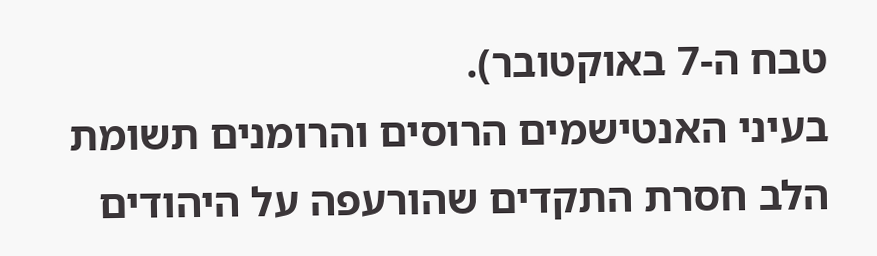טבח ה-7 באוקטובר).
בעיני האנטישמים הרוסים והרומנים תשומת הלב חסרת התקדים שהורעפה על היהודים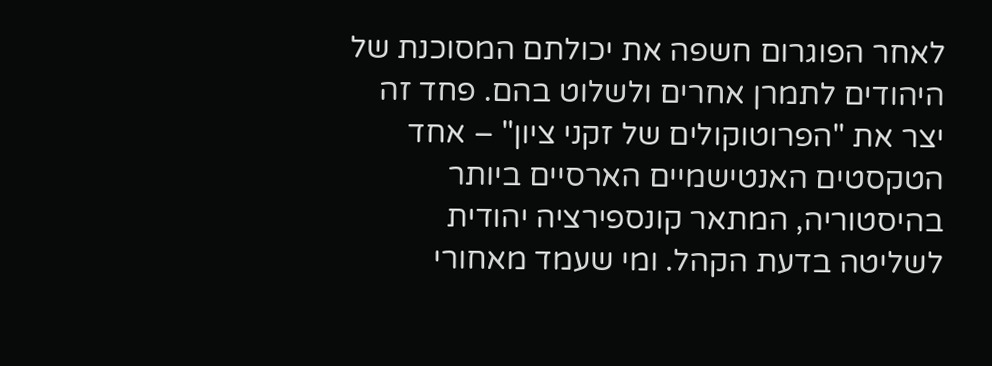לאחר הפוגרום חשפה את יכולתם המסוכנת של היהודים לתמרן אחרים ולשלוט בהם. פחד זה יצר את "הפרוטוקולים של זקני ציון" – אחד הטקסטים האנטישמיים הארסיים ביותר בהיסטוריה, המתאר קונספירציה יהודית לשליטה בדעת הקהל. ומי שעמד מאחורי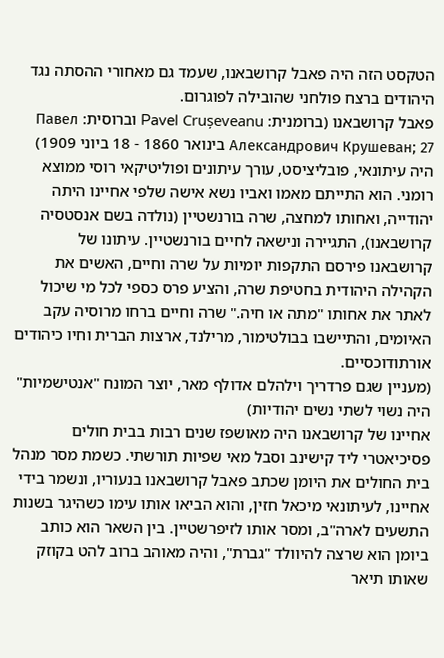הטקסט הזה היה פאבל קרושבאנו, שעמד גם מאחורי ההסתה נגד היהודים ברצח פולחני שהובילה לפוגרום.
פאבל קרושבאנו (ברומנית: Pavel Crușeveanu וברוסית: Павел Александрович Крушеван; 27 בינואר 1860 - 18 ביוני 1909) היה עיתונאי, פובליציסט, עורך עיתונים ופוליטיקאי רוסי ממוצא רומני. הוא התייתם מאמו ואביו נשא אישה שלפי אחיינו היתה יהודייה, ואחותו למחצה, שרה בורנשטיין (נולדה בשם אנסטסיה קרושבאנו), התגיירה ונישאה לחיים בורנשטיין. עיתונו של קרושבאנו פירסם התקפות יומיות על שרה וחיים, האשים את הקהילה היהודית בחטיפת שרה, והציע פרס כספי לכל מי שיכול לאתר את אחותו "מתה או חיה." שרה וחיים ברחו מרוסיה עקב האיומים, והתיישבו בבולטימור, מרילנד, ארצות הברית וחיו כיהודים אורתודוכסיים.
(מעניין שגם פרדריך וילהלם אדולף מאר, יוצר המונח "אנטישמיות" היה נשוי לשתי נשים יהודיות)
אחיינו של קרושבאנו היה מאושפז שנים רבות בבית חולים פסיכיאטרי ליד קישינב וסבל מאי שפיות תורשתי. כשמת מסר מנהל בית החולים את היומן שכתב פאבל קרושבאנו בנעוריו, ונשמר בידי אחיינו, לעיתונאי מיכאל חזין, והוא הביאו אותו עימו כשהיגר בשנות התשעים לארה"ב, ומסר אותו לזיפרשטיין. בין השאר הוא כותב ביומן הוא שרצה להיוולד "גברת", והיה מאוהב ברוב להט בקוזק שאותו תיאר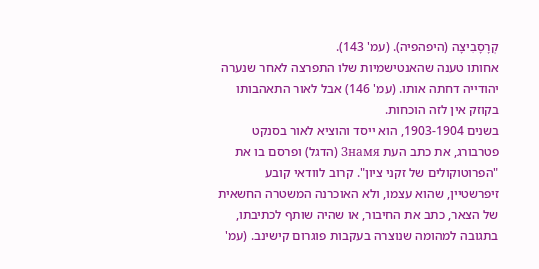קְרָסָבִיצָה (היפהפיה). (עמ' 143).
אחותו טענה שהאנטישמיות שלו התפרצה לאחר שנערה יהודייה דחתה אותו. (עמ' 146) אבל לאור התאהבותו בקוזק אין לזה הוכחות.
בשנים 1903-1904, הוא ייסד והוציא לאור בסנקט פטרבורג, את כתב העת Знамя (הדגל) ופרסם בו את "הפרוטוקולים של זקני ציון". קרוב לוודאי קובע זיפרשטיין, שהוא עצמו, ולא האוכרנה המשטרה החשאית של הצאר, כתב את החיבור, או שהיה שותף לכתיבתו, בתגובה למהומה שנוצרה בעקבות פוגרום קישינב. (עמ'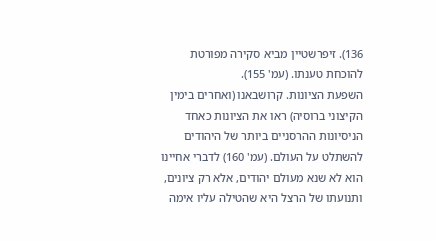136). זיפרשטיין מביא סקירה מפורטת להוכחת טענתו. (עמ' 155).
השפעת הציונות. קרושבאנו (ואחרים בימין הקיצוני ברוסיה) ראו את הציונות כאחד הניסיונות ההרסניים ביותר של היהודים להשתלט על העולם. (עמ' 160) לדברי אחיינו הוא לא שנא מעולם יהודים, אלא רק ציונים, ותנועתו של הרצל היא שהטילה עליו אימה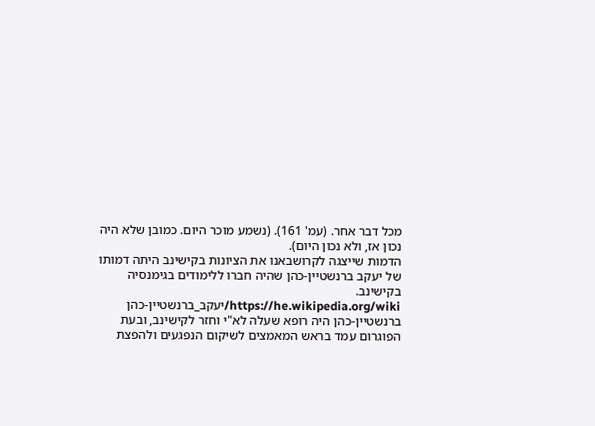מכל דבר אחר. (עמ' 161). (נשמע מוכר היום. כמובן שלא היה נכון אז, ולא נכון היום).
הדמות שייצגה לקרושבאנו את הציונות בקישינב היתה דמותו של יעקב ברנשטיין-כהן שהיה חברו ללימודים בגימנסיה בקישינב.
https://he.wikipedia.org/wiki/יעקב_ברנשטיין-כהן
ברנשטיין-כהן היה רופא שעלה לא"י וחזר לקישינב, ובעת הפוגרום עמד בראש המאמצים לשיקום הנפגעים ולהפצת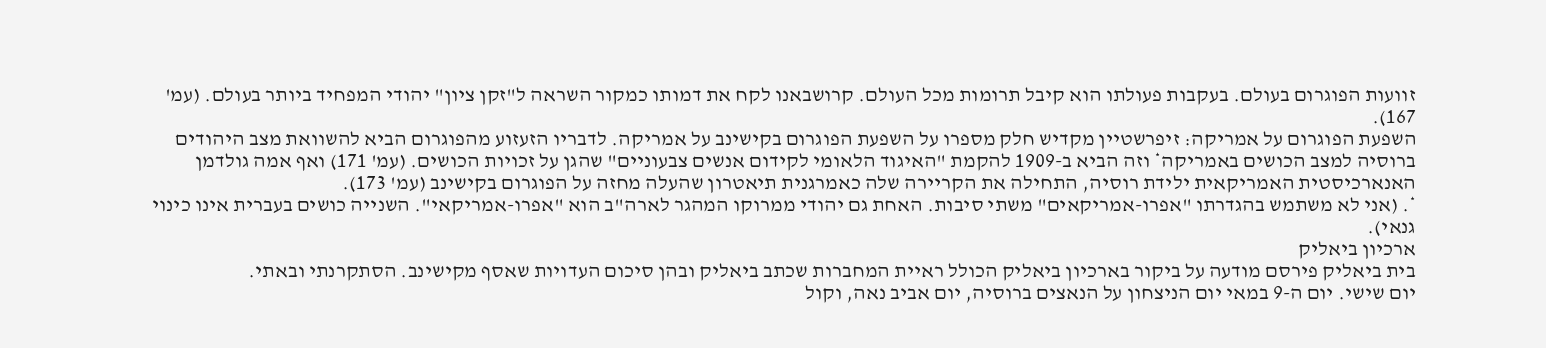זוועות הפוגרום בעולם. בעקבות פעולתו הוא קיבל תרומות מכל העולם. קרושבאנו לקח את דמותו כמקור השראה ל"זקן ציון" יהודי המפחיד ביותר בעולם. (עמ' 167).
השפעת הפוגרום על אמריקה: זיפרשטיין מקדיש חלק מספרו על השפעת הפוגרום בקישינב על אמריקה. לדבריו הזעזוע מהפוגרום הביא להשוואת מצב היהודים ברוסיה למצב הכושים באמריקה* וזה הביא ב-1909 להקמת "האיגוד הלאומי לקידום אנשים צבעוניים" שהגן על זכויות הכושים. (עמ' 171) ואף אמה גולדמן האנארכיסטית האמריקאית ילידת רוסיה, התחילה את הקריירה שלה כאמרגנית תיאטרון שהעלה מחזה על הפוגרום בקישינב (עמ' 173).
*. (אני לא משתמש בהגדרתו "אפרו-אמריקאים" משתי סיבות. האחת גם יהודי ממרוקו המהגר לארה"ב הוא "אפרו-אמריקאי". השנייה כושים בעברית אינו כינוי גנאי).
ארכיון ביאליק
בית ביאליק פירסם מודעה על ביקור בארכיון ביאליק הכולל ראיית המחברות שכתב ביאליק ובהן סיכום העדויות שאסף מקישינב. הסתקרנתי ובאתי.
יום שישי. יום ה-9 במאי יום הניצחון על הנאצים ברוסיה, יום אביב נאה, וקול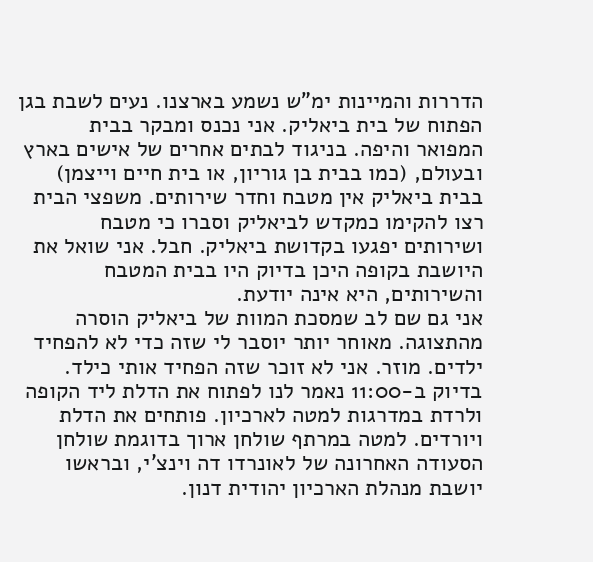הדררות והמיינות ימ"ש נשמע בארצנו. נעים לשבת בגן הפתוח של בית ביאליק. אני נכנס ומבקר בבית המפואר והיפה. בניגוד לבתים אחרים של אישים בארץ ובעולם, (כמו בבית בן גוריון, או בית חיים וייצמן) בבית ביאליק אין מטבח וחדר שירותים. משפצי הבית רצו להקימו כמקדש לביאליק וסברו כי מטבח ושירותים יפגעו בקדושת ביאליק. חבל. אני שואל את היושבת בקופה היכן בדיוק היו בבית המטבח והשירותים, היא אינה יודעת.
אני גם שם לב שמסכת המוות של ביאליק הוסרה מהתצוגה. מאוחר יותר יוסבר לי שזה כדי לא להפחיד ילדים. מוזר. אני לא זוכר שזה הפחיד אותי כילד.
בדיוק ב-11:00 נאמר לנו לפתוח את הדלת ליד הקופה ולרדת במדרגות למטה לארכיון. פותחים את הדלת ויורדים. למטה במרתף שולחן ארוך בדוגמת שולחן הסעודה האחרונה של לאונרדו דה וינצ'י, ובראשו יושבת מנהלת הארכיון יהודית דנון.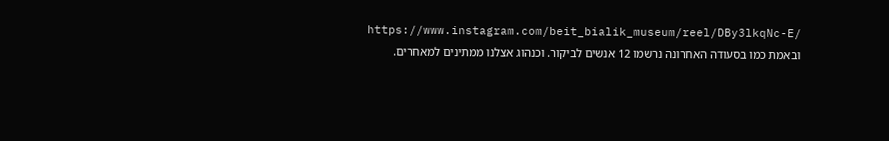https://www.instagram.com/beit_bialik_museum/reel/DBy3lkqNc-E/
ובאמת כמו בסעודה האחרונה נרשמו 12 אנשים לביקור. וכנהוג אצלנו ממתינים למאחרים.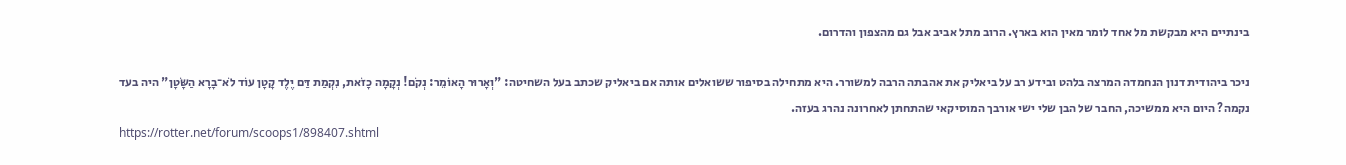בינתיים היא מבקשת מל אחד לומר מאין הוא בארץ. הרוב מתל אביב אבל גם מהצפון והדרום.

ניכר ביהודית דנון הנחמדה המרצה בלהט ובידע רב על ביאליק את אהבתה הרבה למשורר. היא מתחילה בסיפור ששואלים אותה אם ביאליק שכתב בעל השחיטה: "וְאָרוּר הָאוֹמֵר: נְקֹם! נְקָמָה כָזֹאת, נִקְמַת דַּם יֶלֶד קָטָן עוֹד לֹא־בָרָא הַשָּׂטָן" היה בעד נקמה? היום היא ממשיכה, החבר של הבן שלי ישי אורבך המוסיקאי שהתחתן לאחרונה נהרג בעזה.
https://rotter.net/forum/scoops1/898407.shtml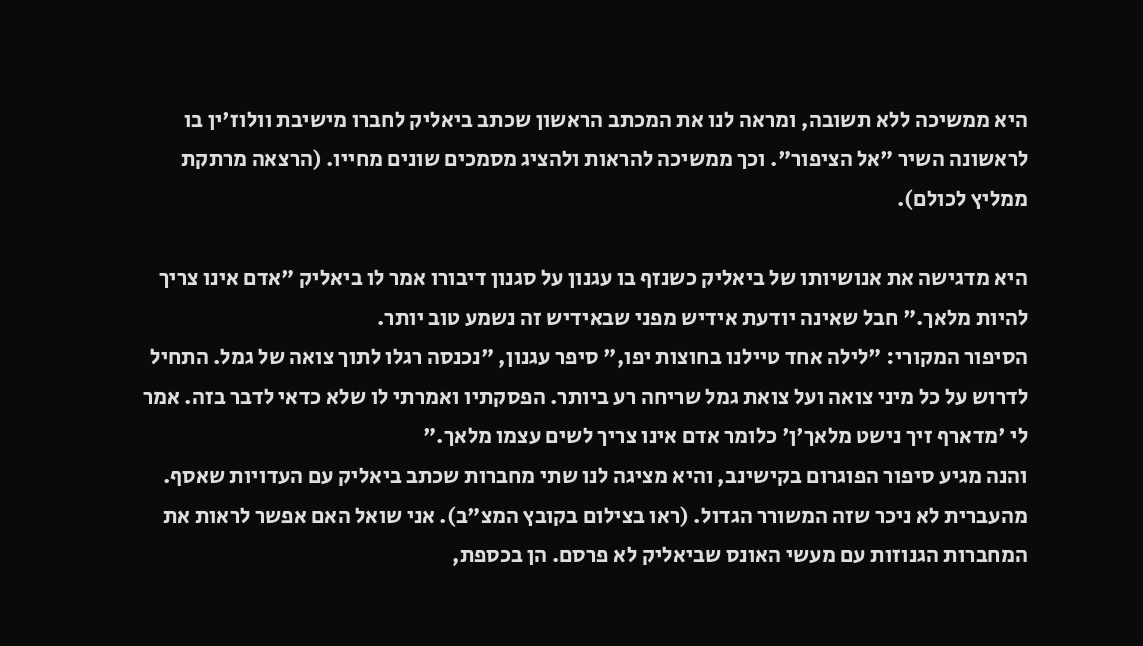היא ממשיכה ללא תשובה, ומראה לנו את המכתב הראשון שכתב ביאליק לחברו מישיבת וולוז'ין בו לראשונה השיר "אל הציפור". וכך ממשיכה להראות ולהציג מסמכים שונים מחייו. (הרצאה מרתקת ממליץ לכולם).

היא מדגישה את אנושיותו של ביאליק כשנזף בו עגנון על סגנון דיבורו אמר לו ביאליק "אדם אינו צריך להיות מלאך." חבל שאינה יודעת אידיש מפני שבאידיש זה נשמע טוב יותר.
הסיפור המקורי: "לילה אחד טיילנו בחוצות יפו," סיפר עגנון, "נכנסה רגלו לתוך צואה של גמל. התחיל לדרוש על כל מיני צואה ועל צואת גמל שריחה רע ביותר. הפסקתיו ואמרתי לו שלא כדאי לדבר בזה. אמר לי 'מדארף זיך נישט מלאך'ן' כלומר אדם אינו צריך לשים עצמו מלאך."
והנה מגיע סיפור הפוגרום בקישינב, והיא מציגה לנו שתי מחברות שכתב ביאליק עם העדויות שאסף. מהעברית לא ניכר שזה המשורר הגדול. (ראו בצילום בקובץ המצ"ב). אני שואל האם אפשר לראות את המחברות הגנוזות עם מעשי האונס שביאליק לא פרסם. הן בכספת,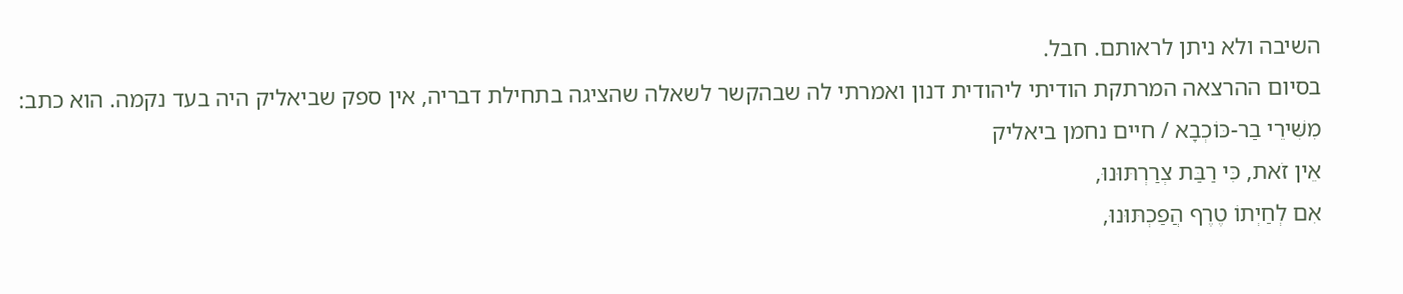השיבה ולא ניתן לראותם. חבל.
בסיום ההרצאה המרתקת הודיתי ליהודית דנון ואמרתי לה שבהקשר לשאלה שהציגה בתחילת דבריה, אין ספק שביאליק היה בעד נקמה. הוא כתב:
מִשִּׁירֵי בַר-כּוֹכְבָא / חיים נחמן ביאליק
אֵין זֹאת, כִּי רַבַּת צְרַרְתּוּנוּ,
אִם לְחַיְתוֹ טֶרֶף הֲפַכְתּוּנוּ,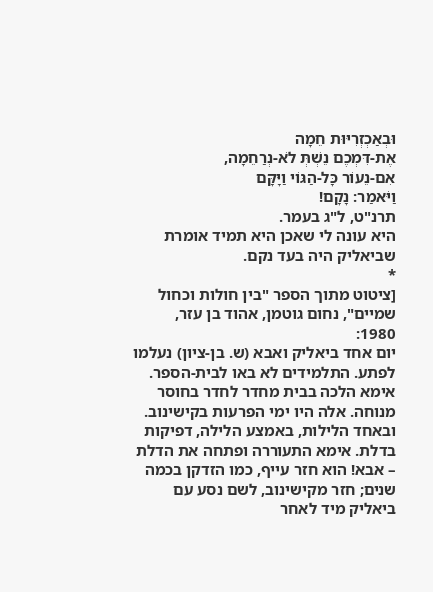וּבְאַכְזְרִיּוּת חֵמָה
אֶת-דִּמְכֶם נֵשְׁתְּ לֹא-נְרַחֵמָה,
אִם-נֵעוֹר כָּל-הַגּוֹי וַיָּקָּם
וַיֹּאמַר: נָקָם!
תרנ"ט, ל"ג בעמר.
היא עונה לי שאכן היא תמיד אומרת שביאליק היה בעד נקם.
*
[ציטוט מתוך הספר "בין חולות וכחול שמיים", נחום גוטמן, אהוד בן עזר, 1980:
יום אחד ביאליק ואבא (ש. בן-ציון) נעלמו לפתע. התלמידים לא באו לבית-הספר. אימא הלכה בבית מחדר לחדר בחוסר מנוחה. אלה היו ימי הפרעות בקישינוב.
ובאחד הלילות, באמצע הלילה, דפיקות בדלת. אימא התעוררה ופתחה את הדלת – אבא! הוא חזר עייף, כמו הזדקן בכמה שנים; חזר מקישינוב, לשם נסע עם ביאליק מיד לאחר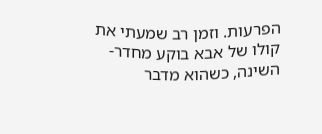הפרעות. וזמן רב שמעתי את קולו של אבא בוקע מחדר-השינה, כשהוא מדבר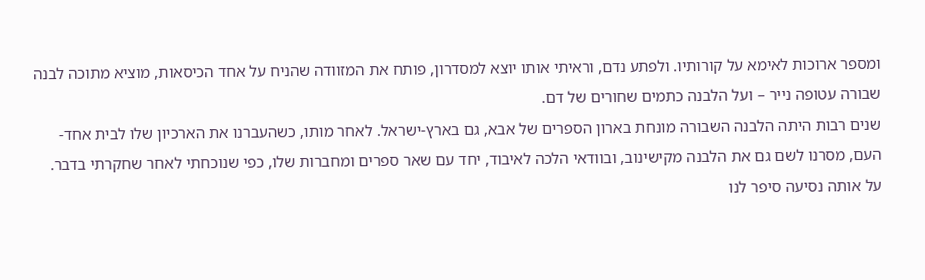ומספר ארוכות לאימא על קורותיו. ולפתע נדם, וראיתי אותו יוצא למסדרון, פותח את המזוודה שהניח על אחד הכיסאות, מוציא מתוכה לבנה שבורה עטופה נייר – ועל הלבנה כתמים שחורים של דם.
שנים רבות היתה הלבנה השבורה מונחת בארון הספרים של אבא, גם בארץ-ישראל. לאחר מותו, כשהעברנו את הארכיון שלו לבית אחד-העם, מסרנו לשם גם את הלבנה מקישינוב, ובוודאי הלכה לאיבוד, יחד עם שאר ספרים ומחברות שלו, כפי שנוכחתי לאחר שחקרתי בדבר.
על אותה נסיעה סיפר לנו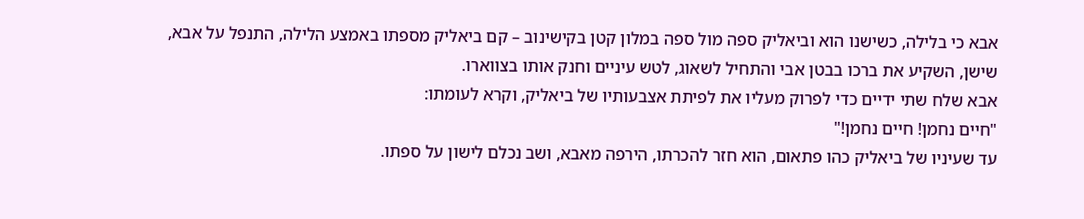אבא כי בלילה, כשישנו הוא וביאליק ספה מול ספה במלון קטן בקישינוב – קם ביאליק מספתו באמצע הלילה, התנפל על אבא, שישן, השקיע את ברכו בבטן אבי והתחיל לשאוג, לטש עיניים וחנק אותו בצווארו.
אבא שלח שתי ידיים כדי לפרוק מעליו את לפיתת אצבעותיו של ביאליק, וקרא לעומתו:
"חיים נחמן! חיים נחמן!"
עד שעיניו של ביאליק כהו פתאום, הוא חזר להכרתו, הירפה מאבא, ושב נכלם לישון על ספתו.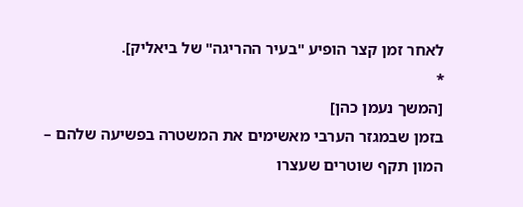לאחר זמן קצר הופיע "בעיר ההריגה" של ביאליק].
*
[המשך נעמן כהן]
בזמן שבמגזר הערבי מאשימים את המשטרה בפשיעה שלהם –
המון תקף שוטרים שעצרו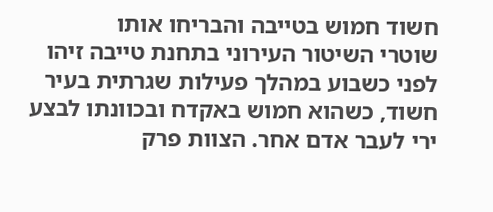חשוד חמוש בטייבה והבריחו אותו
שוטרי השיטור העירוני בתחנת טייבה זיהו לפני כשבוע במהלך פעילות שגרתית בעיר חשוד, כשהוא חמוש באקדח ובכוונתו לבצע ירי לעבר אדם אחר. הצוות פרק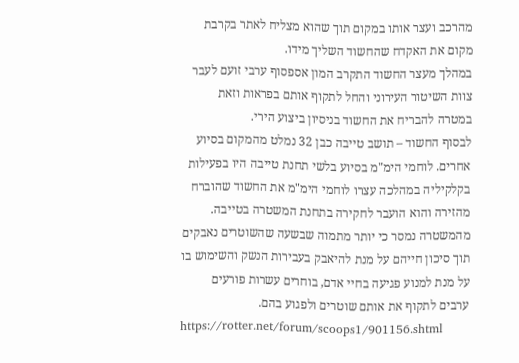מהרכב ועצר אותו במקום תוך שהוא מצליח לאתר בקרבת מקום את האקדח שהחשוד השליך מידו.
במהלך מעצר החשוד התקרב המון אספסוף ערבי זועם לעבר צוות השיטור העירוני והחל לתקוף אותם בפראות וזאת במטרה להבריח את החשוד בניסיון ביצוע הירי.
לבסוף החשוד – תושב טייבה כבן 32 נמלט מהמקום בסיוע אחרים. לוחמי הימ"מ בסיוע בלשי תחנת טייבה היו בפעילות בקלקיליה במהלכה עצרו לוחמי הימ"מ את החשוד שהוברח מהזירה והוא הועבר לחקירה בתחנת המשטרה בטייבה.
מהמשטרה נמסר כי יותר מתמוה שבשעה שהשוטרים נאבקים תוך סיכון חייהם על מנת להיאבק בעבירות הנשק והשימוש בו על מנת למנוע פגיעה בחיי אדם, בוחרים עשרות פורעים ערבים לתקוף את אותם שוטרים ולפגוע בהם.
https://rotter.net/forum/scoops1/901156.shtml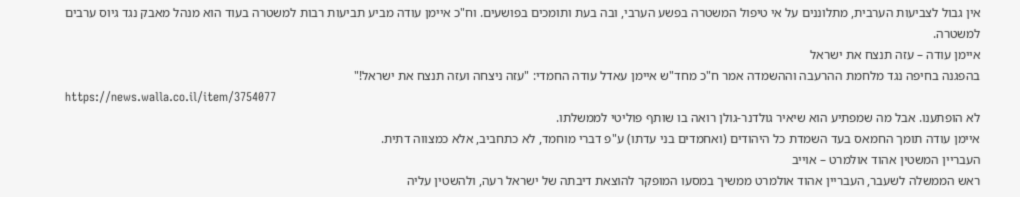אין גבול לצביעות הערבית, מתלוננים על אי טיפול המשטרה בפשע הערבי, ובה בעת ותומכים בפושעים. וח"כ איימן עודה מביע תביעות רבות למשטרה בעוד הוא מנהל מאבק נגד גיוס ערבים למשטרה.
איימן עודה – עזה תנצח את ישראל
בהפגנה בחיפה נגד מלחמת ההרעבה וההשמדה אמר ח"כ מחד"ש איימן עאדל עודה החמדי: "עזה ניצחה ועזה תנצח את ישראל!"
https://news.walla.co.il/item/3754077
לא הופתענו. אבל מה שמפתיע הוא שיאיר גולדנר-גולן רואה בו שותף פוליטי לממשלתו.
איימן עודה תומך החמאס בעד השמדת כל היהודים (ואחמדים בני עדתו) ע"פ דברי מוחמד, לא כתחביב, אלא כמצווה דתית.
העבריין המשטין אהוד אולמרט – אוייב
ראש הממשלה לשעבר, העבריין אהוד אולמרט ממשיך במסעו המופקר להוצאת דיבתה של ישראל רעה, ולהשטין עליה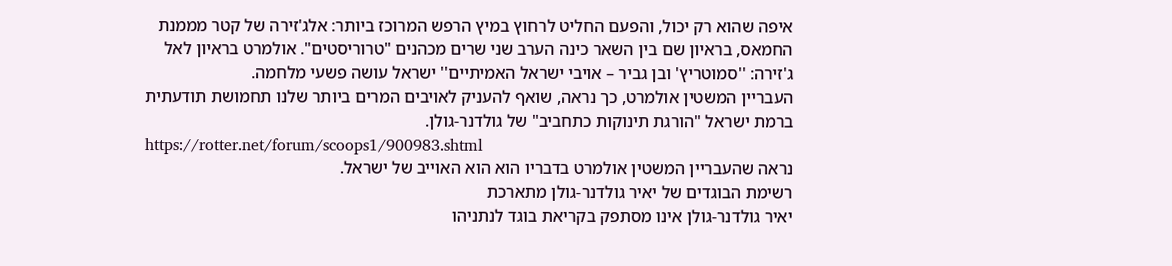איפה שהוא רק יכול, והפעם החליט לרחוץ במיץ הרפש המרוכז ביותר: אלג'זירה של קטר מממנת החמאס, בראיון שם בין השאר כינה הערב שני שרים מכהנים "טרוריסטים". אולמרט בראיון לאל ג'זירה: ''סמוטריץ' ובן גביר – אויבי ישראל האמיתיים'' ישראל עושה פשעי מלחמה.
העבריין המשטין אולמרט, כך נראה, שואף להעניק לאויבים המרים ביותר שלנו תחמושת תודעתית ברמת ישראל "הורגת תינוקות כתחביב" של גולדנר-גולן.
https://rotter.net/forum/scoops1/900983.shtml
נראה שהעבריין המשטין אולמרט בדבריו הוא הוא האוייב של ישראל.
רשימת הבוגדים של יאיר גולדנר-גולן מתארכת
יאיר גולדנר-גולן אינו מסתפק בקריאת בוגד לנתניהו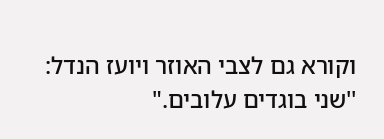וקורא גם לצבי האוזר ויועז הנדל: ''שני בוגדים עלובים."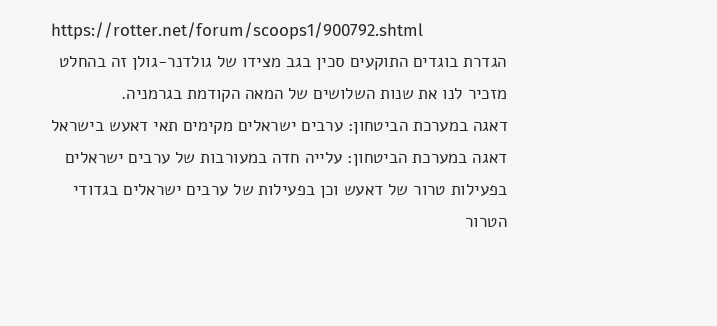https://rotter.net/forum/scoops1/900792.shtml
הגדרת בוגדים התוקעים סכין בגב מצידו של גולדנר-גולן זה בהחלט מזכיר לנו את שנות השלושים של המאה הקודמת בגרמניה.
דאגה במערכת הביטחון: ערבים ישראלים מקימים תאי דאעש בישראל
דאגה במערכת הביטחון: עלייה חדה במעורבות של ערבים ישראלים בפעילות טרור של דאעש וכן בפעילות של ערבים ישראלים בגדודי הטרור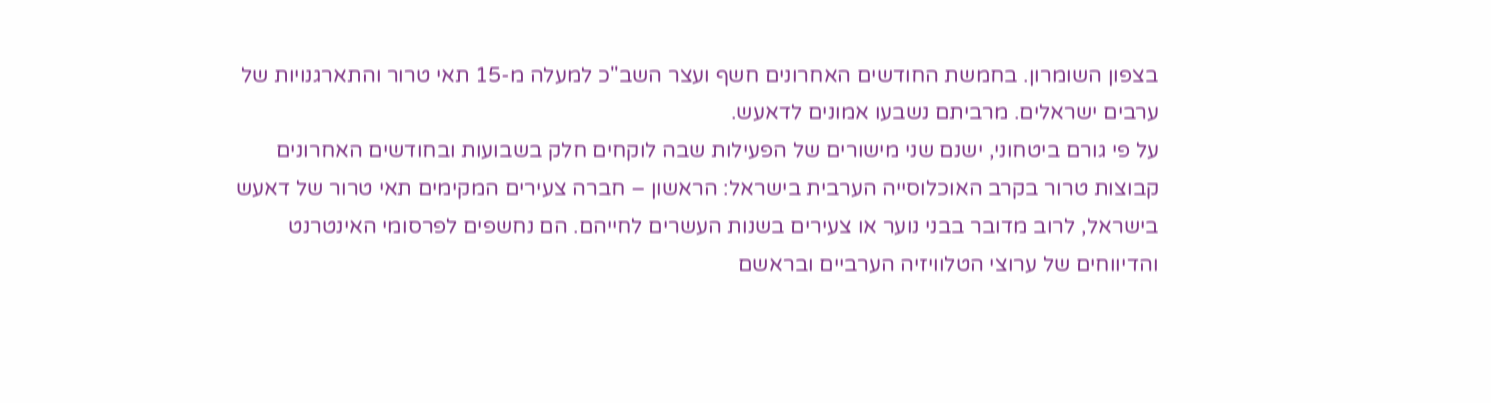בצפון השומרון. בחמשת החודשים האחרונים חשף ועצר השב"כ למעלה מ-15 תאי טרור והתארגנויות של ערבים ישראלים. מרביתם נשבעו אמונים לדאעש.
על פי גורם ביטחוני, ישנם שני מישורים של הפעילות שבה לוקחים חלק בשבועות ובחודשים האחרונים קבוצות טרור בקרב האוכלוסייה הערבית בישראל: הראשון – חברה צעירים המקימים תאי טרור של דאעש בישראל, לרוב מדובר בבני נוער או צעירים בשנות העשרים לחייהם. הם נחשפים לפרסומי האינטרנט והדיווחים של ערוצי הטלוויזיה הערביים ובראשם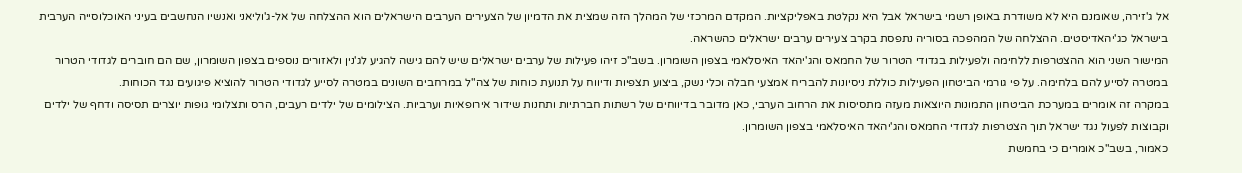אל ג'זירה, שאומנם היא לא משודרת באופן רשמי בישראל אבל היא נקלטת באפליקציות. המקדם המרכזי של המהלך הזה שמצית את הדמיון של הצעירים הערבים הישראלים הוא ההצלחה של אל-ג'וליאני ואנשיו הנחשבים בעיני האוכלוסייה הערבית בישראל כג'יהאדיסטים. ההצלחה של המהפכה בסוריה נתפסת בקרב צעירים ערבים ישראלים כהשראה.
המישור השני הוא ההצטרפות ללחימה ולפעילות בגדודי הטרור של החמאס והג'יהאד האיסלאמי בצפון השומרון. בשב"כ זיהו פעילות של ערבים ישראלים שיש להם גישה להגיע לג'נין ולאזורים נוספים בצפון השומרון, שם הם חוברים לגדודי הטרור במטרה לסייע להם בלחימה. על פי גורמי הביטחון הפעילות כוללת ניסיונות להבריח אמצעי חבלה וכלי נשק, ביצוע תצפיות ודיווח על תנועת כוחות של צה"ל במרחבים השונים במטרה לסייע לגדודי הטרור להוציא פיגועים נגד הכוחות.
במקרה זה אומרים במערכת הביטחון התמונות היוצאות מעזה מתסיסות את הרחוב הערבי, כאן מדובר בדיווחים של רשתות חברתיות ותחנות שידור אירופאיות וערביות. הצילומים של ילדים רעבים, הרס ותצלומי גופות יוצרים תסיסה ודחף של ילדים וקבוצות לפעול נגד ישראל תוך הצטרפות לגדודי החמאס והג'יהאד האיסלאמי בצפון השומרון.
כאמור, בשב"כ אומרים כי בחמשת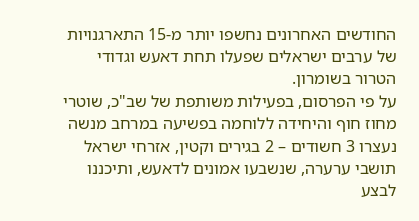החודשים האחרונים נחשפו יותר מ-15 התארגנויות של ערבים ישראלים שפעלו תחת דאעש וגדודי הטרור בשומרון.
על פי הפרסום, בפעילות משותפת של שב"כ, שוטרי מחוז חוף והיחידה ללוחמה בפשיעה במרחב מנשה נעצרו 3 חשודים – 2 בגירים וקטין, אזרחי ישראל תושבי ערערה, שנשבעו אמונים לדאעש, ותיכננו לבצע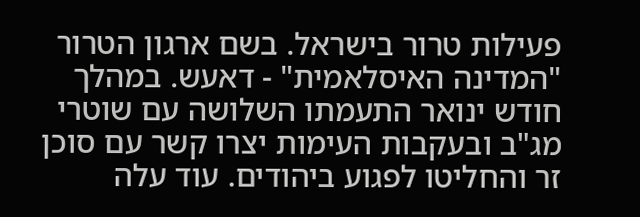פעילות טרור בישראל. בשם ארגון הטרור "המדינה האיסלאמית" - דאעש. במהלך חודש ינואר התעמתו השלושה עם שוטרי מג"ב ובעקבות העימות יצרו קשר עם סוכן זר והחליטו לפגוע ביהודים. עוד עלה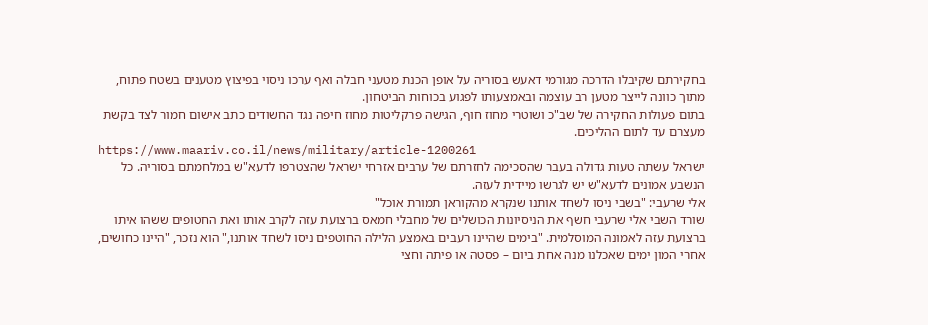בחקירתם שקיבלו הדרכה מגורמי דאעש בסוריה על אופן הכנת מטעני חבלה ואף ערכו ניסוי בפיצוץ מטענים בשטח פתוח, מתוך כוונה לייצר מטען רב עוצמה ובאמצעותו לפגוע בכוחות הביטחון.
בתום פעולות החקירה של שב"כ ושוטרי מחוז חוף, הגישה פרקליטות מחוז חיפה נגד החשודים כתב אישום חמור לצד בקשת מעצרם עד לתום ההליכים.
https://www.maariv.co.il/news/military/article-1200261
ישראל עשתה טעות גדולה בעבר שהסכימה לחזרתם של ערבים אזרחי ישראל שהצטרפו לדעא"ש במלחמתם בסוריה. כל הנשבע אמונים לדעא"ש יש לגרשו מיידית לעזה.
אלי שרעבי: "בשבי ניסו לשחד אותנו שנקרא מהקוראן תמורת אוכל"
שורד השבי אלי שרעבי חשף את הניסיונות הכושלים של מחבלי חמאס ברצועת עזה לקרב אותו ואת החטופים ששהו איתו ברצועת עזה לאמונה המוסלמית. "בימים שהיינו רעבים באמצע הלילה החוטפים ניסו לשחד אותנו," הוא נזכר, "היינו כחושים, אחרי המון ימים שאכלנו מנה אחת ביום – פסטה או פיתה וחצי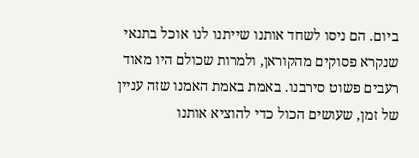ביום. הם ניסו לשחד אותנו שייתנו לנו אוכל בתנאי שנקרא פסוקים מהקוראן, ולמרות שכולם היו מאוד רעבים פשוט סירבנו. באמת באמת האמנו שזה עניין של זמן, שעושים הכול כדי להוציא אותנו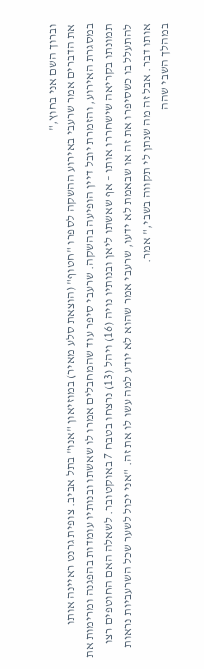וברוך השם אני בחוץ,"
את הדברים אמר שרעבי באירוע ההשקה לספרו "חטוף" (הוצאת סלע מאיר) במוזיאון "אנו" בתל אביב. צופית גרנט ראיינה אותו במסגרת האירוע, והזמרת יובל דיין הופיעה בהשקה. שרעבי סיפר עוד שהמחבלים אמרו לו שאשתו ובנותיו עומדות בהפגנה ומרימות את תמונתו בקריאה שישחררו אותו – אף שאשתו ליאן ובנותיו נויה (16) ויהל (13) נרצחו בטבח 7 באוקטובר. לשאלה האם החוטפים רצו להתעלל בו כשסיפרו את זה או שבאמת לא ידעו, שרעבי אמר שהוא לא יודע למה עשו לו את זה. "אני יכול לשער שכל השרעביות נראות אותו דבר. אבל זה מה שנתן לי תקווה בשבי," אמר.
במהלך השבי שהה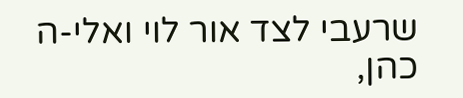שרעבי לצד אור לוי ואלי-ה כהן,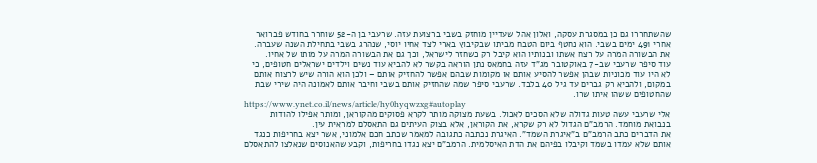שהשתחררו גם כן במסגרת עסקה, ואלון אהל שעדיין מוחזק בשבי ברצועת עזה. שרעבי בן ה-52 שוחרר בחודש פברואר אחרי 491 ימים בשבי. הוא נחטף ביום הטבח מביתו שבקיבוץ בארי לצד אחיו יוסי, שנהרג בשבי בתחילת השנה שעברה. את הבשורה המרה על רצח אשתו ובנותיו הוא קיבל רק כשחזר לישראל, וכך גם את הבשורה המרה על מותו של אחיו.
עוד סיפר שרעבי שב-7 באוקטובר מג"ד עזה בחמאס נתן הוראה בקשר לא להביא עוד נשים וילדים ישראלים חטופים, כי לא היו עוד מכוניות שבהן אפשר להסיע אותם או מקומות שבהם אפשר להחזיק אותם – ולכן הוא הורה שיש לרצוח אותם במקום, ולהביא רק גברים עד גיל 40 בלבד. שרעבי סיפר שמה שהחזיק אותם בשבי וחיבר אותם לאמונה היה שירי שבת שהחטופים ששהו איתו שרו.
https://www.ynet.co.il/news/article/hy0hyqwzxg#autoplay
אלי שרעבי עשה טעות גדולה שלא הסכים לאכול. בשעת מצוקה מותר לקרא פסוקים מהקוראן, ומותר אפילו להודות בנבואת מוחמד. הרמב"ם הגדול לא רק שקרא, את הקוראן, אלא בצוק העיתים גם התאסלם למראית עין.
את הדברים כתב הרמב"ם ב"איגרת השמד". האיגרת נכתבה כתגובה למאמר שכתב חכם אלמוני, אשר יצא בחריפות כנגד אותם שלא עמדו בשמד וקיבלו בפיהם את הדת האיסלמית. הרמב"ם יצא נגדו בחריפות, וקבע שהאנוסים שנאלצו להתאסלם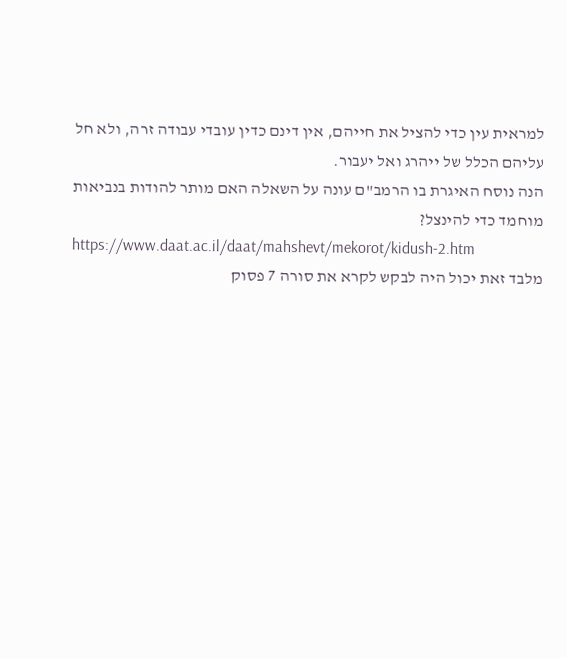למראית עין כדי להציל את חייהם, אין דינם כדין עובדי עבודה זרה, ולא חל עליהם הכלל של ייהרג ואל יעבור.
הנה נוסח האיגרת בו הרמב"ם עונה על השאלה האם מותר להודות בנביאות מוחמד כדי להינצל?
https://www.daat.ac.il/daat/mahshevt/mekorot/kidush-2.htm
מלבד זאת יכול היה לבקש לקרא את סורה 7 פסוק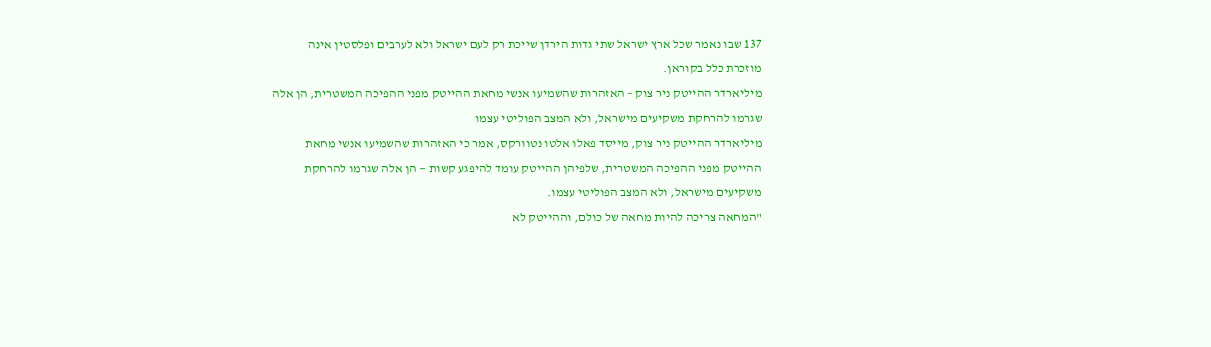137 שבו נאמר שכל ארץ ישראל שתי גדות הירדן שייכת רק לעם ישראל ולא לערבים ופלסטין אינה מוזכרת כלל בקוראן.
מיליארדר ההייטק ניר צוק – האזהרות שהשמיעו אנשי מחאת ההייטק מפני ההפיכה המשטרית, הן אלה שגרמו להרחקת משקיעים מישראל, ולא המצב הפוליטי עצמו
מיליארדר ההייטק ניר צוק, מייסד פאלו אלטו נטוורקס, אמר כי האזהרות שהשמיעו אנשי מחאת ההייטק מפני ההפיכה המשטרית, שלפיהן ההייטק עומד להיפגע קשות — הן אלה שגרמו להרחקת משקיעים מישראל, ולא המצב הפוליטי עצמו.
"המחאה צריכה להיות מחאה של כולם, וההייטק לא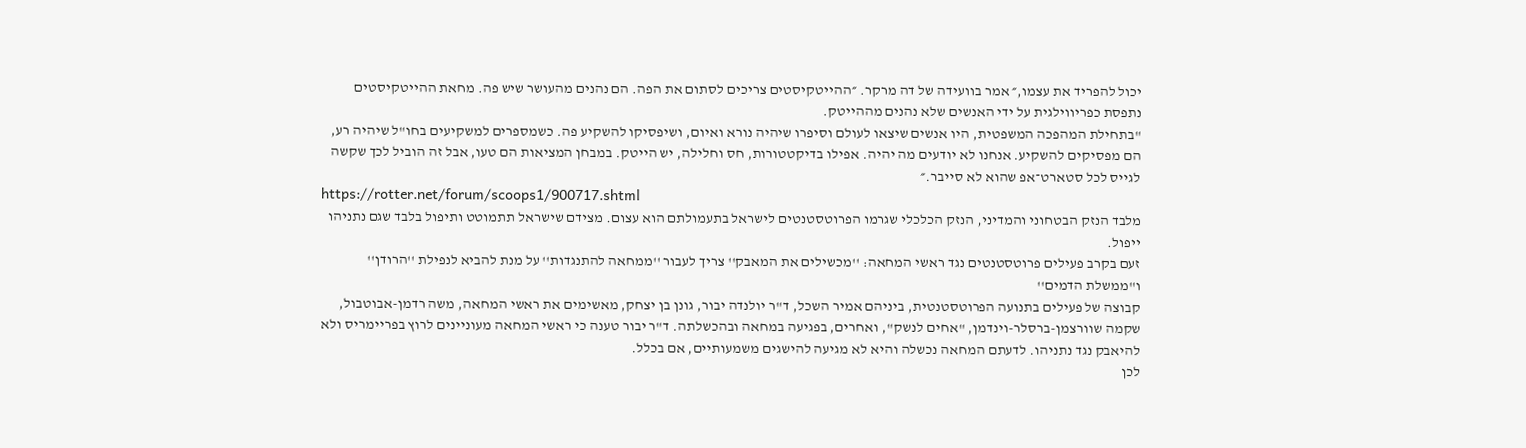יכול להפריד את עצמו,״ אמר בוועידה של דה מרקר. ״ההייטקיסטים צריכים לסתום את הפה. הם נהנים מהעושר שיש פה. מחאת ההייטקיסטים נתפסת כפריווילגית על ידי האנשים שלא נהנים מההייטק.
"בתחילת המהפכה המשפטית, היו אנשים שיצאו לעולם וסיפרו שיהיה נורא ואיום, ושיפסיקו להשקיע פה. כשמספרים למשקיעים בחו"ל שיהיה רע, הם מפסיקים להשקיע. אנחנו לא יודעים מה יהיה. אפילו בדיקטטורות, חס וחלילה, יש הייטק. במבחן המציאות הם טעו, אבל זה הוביל לכך שקשה לגייס לכל סטארט־אפ שהוא לא סייבר.״
https://rotter.net/forum/scoops1/900717.shtml
מלבד הנזק הבטחוני והמדיני, הנזק הכלכלי שגרמו הפרוטסטנטים לישראל בתעמולתם הוא עצום. מצידם שישראל תתמוטט ותיפול בלבד שגם נתניהו ייפול.
זעם בקרב פעילים פרוטסטנטים נגד ראשי המחאה: ''מכשילים את המאבק'' צריך לעבור ''ממחאה להתנגדות'' על מנת להביא לנפילת ''הרודן'' ו''ממשלת הדמים''
קבוצה של פעילים בתנועה הפרוטסטנטית, ביניהם אמיר השכל, ד"ר יולנדה יבור, גונן בן יצחק, מאשימים את ראשי המחאה, משה רדמן-אבוטבול, שקמה שוורצמן-ברסלר-וינדמן, "אחים לנשק", ואחרים, בפגיעה במחאה ובהכשלתה. ד"ר יבור טענה כי ראשי המחאה מעוניינים לרוץ בפריימריס ולא להיאבק נגד נתניהו. לדעתם המחאה נכשלה והיא לא מגיעה להישגים משמעותיים, אם בכלל.
לכן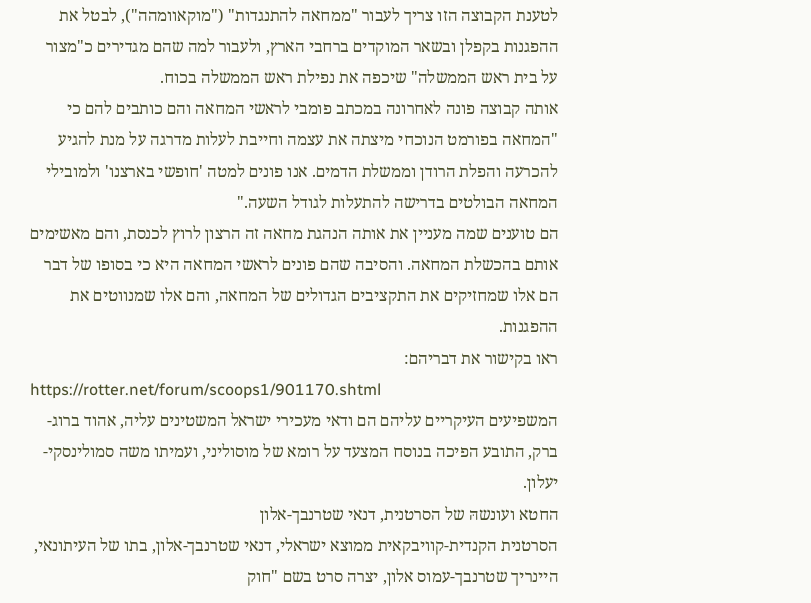לטענת הקבוצה הזו צריך לעבור "ממחאה להתנגדות" ("מוקאוומהה"), לבטל את ההפגנות בקפלן ובשאר המוקדים ברחבי הארץ, ולעבור למה שהם מגדירים כ"מצור על בית ראש הממשלה" שיכפה את נפילת ראש הממשלה בכוח.
אותה קבוצה פונה לאחרונה במכתב פומבי לראשי המחאה והם כותבים להם כי "המחאה בפורמט הנוכחי מיצתה את עצמה וחייבת לעלות מדרגה על מנת להגיע להכרעה והפלת הרודן וממשלת הדמים. אנו פונים למטה 'חופשי בארצנו' ולמובילי המחאה הבולטים בדרישה להתעלות לגודל השעה."
הם טוענים שמה מעניין את אותה הנהגת מחאה זה הרצון לרוץ לכנסת, והם מאשימים אותם בהכשלת המחאה. והסיבה שהם פונים לראשי המחאה היא כי בסופו של דבר הם אלו שמחזיקים את התקציבים הגדולים של המחאה, והם אלו שמנווטים את ההפגנות.
ראו בקישור את דבריהם:
https://rotter.net/forum/scoops1/901170.shtml
המשפיעים העיקריים עליהם הם ודאי מעכירי ישראל המשטינים עליה, אהוד ברוג-ברק, התובע הפיכה בנוסח המצעד על רומא של מוסוליני, ועמיתו משה סמולינסקי-יעלון.
החטא ועונשהּ של הסרטנית, דנאי שטרנבך-אלון
הסרטנית הקנדית-קוויבקאית ממוצא ישראלי, דנאי שטרנבך-אלון, בתו של העיתונאי, היינריך שטרנבך-עמוס אלון, יצרה סרט בשם "חוק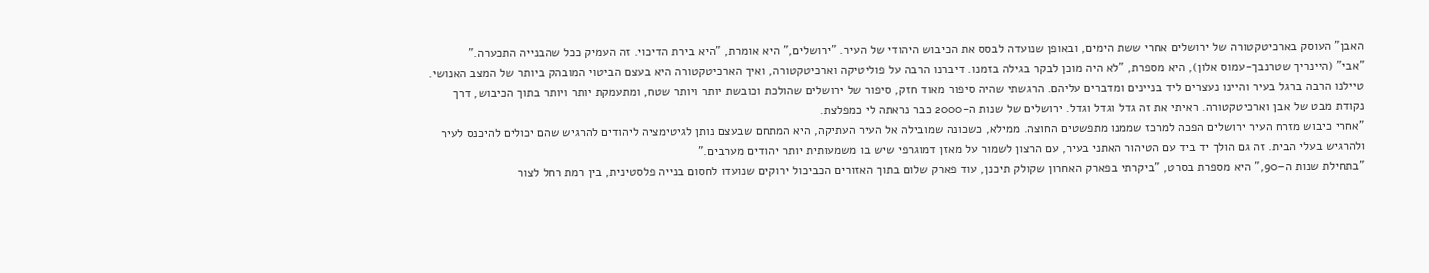האבן" העוסק בארכיטקטורה של ירושלים אחרי ששת הימים, ובאופן שנועדה לבסס את הכיבוש היהודי של העיר. "ירושלים," היא אומרת, "היא בירת הדיכוי. זה העמיק ככל שהבנייה התכערה."
"אבי" (היינריך שטרנבך-עמוס אלון), היא מספרת, "לא היה מוכן לבקר בגילה בזמנו. דיברנו הרבה על פוליטיקה וארכיטקטורה, ואיך הארכיטקטורה היא בעצם הביטוי המובהק ביותר של המצב האנושי. טיילנו הרבה ברגל בעיר והיינו נעצרים ליד בניינים ומדברים עליהם. הרגשתי שהיה סיפור מאוד חזק, סיפור של ירושלים שהולכת וכובשת יותר ויותר שטח, ומתעמקת יותר ויותר בתוך הכיבוש, דרך נקודת מבט של אבן וארכיטקטורה. ראיתי את זה גדל וגדל וגדל. ירושלים של שנות ה-2000 כבר נראתה לי כמפלצת.
"אחרי כיבוש מזרח העיר ירושלים הפכה למרכז שממנו מתפשטים החוצה. ממילא, כשכונה שמובילה אל העיר העתיקה, היא המתחם שבעצם נותן לגיטימציה ליהודים להרגיש שהם יכולים להיכנס לעיר ולהרגיש בעלי הבית. זה גם הולך יד ביד עם הטיהור האתני בעיר, עם הרצון לשמור על מאזן דמוגרפי שיש בו משמעותית יותר יהודים מערבים."
"בתחילת שנות ה–90," היא מספרת בסרט, "ביקרתי בפארק האחרון שקולק תיכנן, עוד פארק שלום בתוך האזורים הכביכול ירוקים שנועדו לחסום בנייה פלסטינית, בין רמת רחל לצור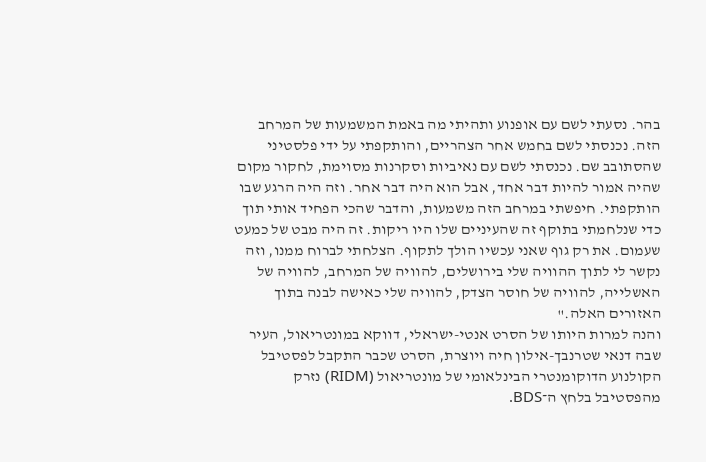בהר. נסעתי לשם עם אופנוע ותהיתי מה באמת המשמעות של המרחב הזה. נכנסתי לשם בחמש אחר הצהריים, והותקפתי על ידי פלסטיני שהסתובב שם. נכנסתי לשם עם נאיביות וסקרנות מסוימת, לחקור מקום שהיה אמור להיות דבר אחד, אבל הוא היה דבר אחר. וזה היה הרגע שבו הותקפתי. חיפשתי במרחב הזה משמעות, והדבר שהכי הפחיד אותי תוך כדי שנלחמתי בתוקף זה שהעיניים שלו היו ריקות. זה היה מבט של כמעט שעמום. את רק גוף שאני עכשיו הולך לתקוף. הצלחתי לברוח ממנו, וזה נקשר לי לתוך ההוויה שלי בירושלים, להוויה של המרחב, להוויה של האשלייה, להוויה של חוסר הצדק, להוויה שלי כאישה לבנה בתוך האזורים האלה."
והנה למרות היותו של הסרט אנטי-ישראלי, דווקא במונטריאול, העיר שבה דנאי שטרנבך-אילון חיה ויוצרת, הסרט שכבר התקבל לפסטיבל הקולנוע הדוקומנטרי הבינלאומי של מונטריאול (RIDM) נזרק מהפסטיבל בלחץ ה־BDS.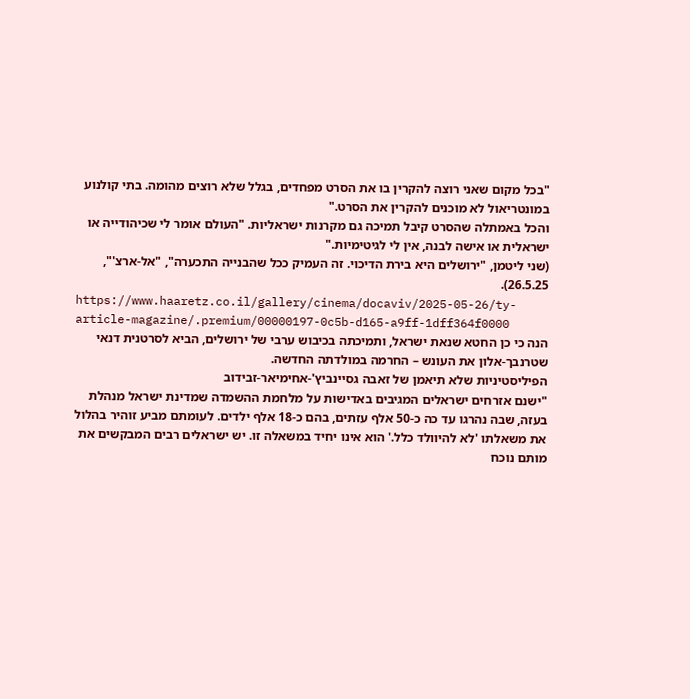"בכל מקום שאני רוצה להקרין בו את הסרט מפחדים, בגלל שלא רוצים מהומה. בתי קולנוע במונטריאול לא מוכנים להקרין את הסרט."
והכל באמתלה שהסרט קיבל תמיכה גם מקרנות ישראליות. "העולם אומר לי שכיהודייה או ישראלית או אישה לבנה, אין לי לגיטימיות."
(שני ליטמן, "ירושלים היא בירת הדיכוי. זה העמיק ככל שהבנייה התכערה", "אל-ארצ'", 26.5.25).
https://www.haaretz.co.il/gallery/cinema/docaviv/2025-05-26/ty-article-magazine/.premium/00000197-0c5b-d165-a9ff-1dff364f0000
הנה כי כן החטא שנאת ישראל, ותמיכתה בכיבוש ערבי של ירושלים, הביא לסרטנית דנאי שטרנבך-אלון את העונש – החרמה במולדתה החדשה.
הפיליסטיניות שלא תיאמן של זאבה גסיינביץ'-אחימיאר-זבידוב
"ישנם אזרחים ישראלים המגיבים באדישות על מלחמת ההשמדה שמדינת ישראל מנהלת בעזה, שבה נהרגו עד כה כ-50 אלף עזתים, בהם כ-18 אלף ילדים. לעומתם מביע זוהיר בהלול את משאלתו 'לא להיוולד כלל.' הוא אינו יחיד במשאלה זו. יש ישראלים רבים המבקשים את מותם נוכח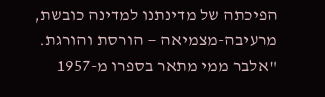הפיכתה של מדינתנו למדינה כובשת, מרעיבה-מצמיאה — הורסת והורגת.
"אלבר ממי מתאר בספרו מ-1957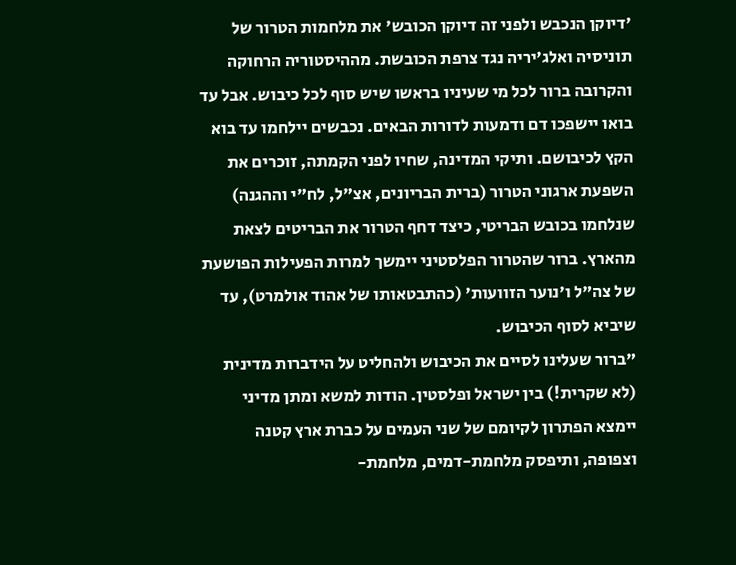'דיוקן הנכבש ולפני זה דיוקן הכובש' את מלחמות הטרור של תוניסיה ואלג'יריה נגד צרפת הכובשת. מההיסטוריה הרחוקה והקרובה ברור לכל מי שעיניו בראשו שיש סוף לכל כיבוש. אבל עד בואו יישפכו דם ודמעות לדורות הבאים. נכבשים יילחמו עד בוא הקץ לכיבושם. ותיקי המדינה, שחיו לפני הקמתה, זוכרים את השפעת ארגוני הטרור (ברית הבריונים, אצ"ל, לח"י וההגנה) שנלחמו בכובש הבריטי, כיצד דחף הטרור את הבריטים לצאת מהארץ. ברור שהטרור הפלסטיני יימשך למרות הפעילות הפושעת של צה"ל ו'נוער הזוועות' (כהתבטאותו של אהוד אולמרט), עד שיביא לסוף הכיבוש.
"ברור שעלינו לסיים את הכיבוש ולהחליט על הידברות מדינית (לא שקרית!) בין ישראל ופלסטין. הודות למשא ומתן מדיני יימצא הפתרון לקיומם של שני העמים על כברת ארץ קטנה וצפופה, ותיפסק מלחמת-דמים, מלחמת-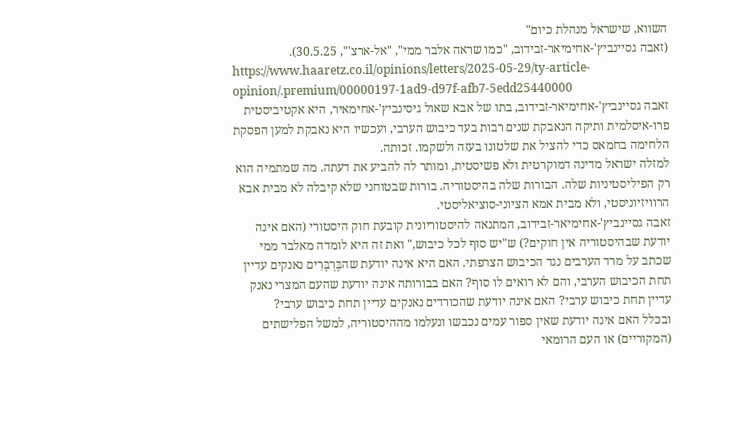השווא, שישראל מנהלת כיום"
(זאבה גסיינביץ'-אחימיאר-זבידוב, "כמו שראה אלבר ממי", "אל-ארצ'", 30.5.25).
https://www.haaretz.co.il/opinions/letters/2025-05-29/ty-article-opinion/.premium/00000197-1ad9-d97f-afb7-5edd25440000
זאבה גסיינביץ'-אחימיאר-זבידוב, בתו של אבא שאול גיסינביץ'-אחימאיר, היא אקטיביסטית פרו-איסלמית ותיקה הנאבקת שנים רבות בעד כיבוש הערבי, ועכשיו היא נאבקת למען הפסקת הלחימה בחמאס כדי להציל את שלטונו בעזה ולשקמו. זכותה.
למזלה ישראל מדינה דמוקרטית ולא פשיסטית, ומותר לה להביע את דעתה. מה שמתמיה הוא רק הפיליסטיניות שלה. הבורות שלה בהיסטוריה. בורות שבטוחני שלא קיבלה לא מבית אבא הרוויזיוניסטי, ולא מבית אמא הציוני-סוציאליסטי.
זאבה גסיינביץ'-אחימיאר-זבידוב, המתנאה להיסטוריונית קובעת חוק היסטורי (האם אינה יודעת שבהיסטוריה אין חוקים?) ש"יש סוף לכל כיבוש," ואת זה היא לומדה מאלבר ממי שכתב על מרד הערבים נגד הכיבוש הצרפתי. האם היא אינה יודעת שהבֶּרְבֶּרִים נאנקים עדיין תחת הכיבוש הערבי, והם לא רואים לו סוף? האם בבורותה אינה יודעת שהעם המצרי נאנק עדיין תחת כיבוש ערבי? האם אינה יודעת שהכורדים נאנקים עדיין תחת כיבוש ערבי?
ובכלל האם אינה יודעת שאין ספור עמים נכבשו ונעלמו מההיסטוריה, למשל הפלישתים (המקוריים) או העם הרומאי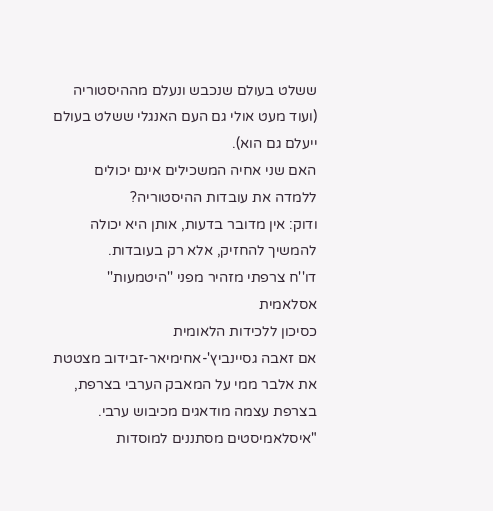ששלט בעולם שנכבש ונעלם מההיסטוריה (ועוד מעט אולי גם העם האנגלי ששלט בעולם ייעלם גם הוא).
האם שני אחיה המשכילים אינם יכולים ללמדה את עובדות ההיסטוריה?
ודוק: אין מדובר בדעות, אותן היא יכולה להמשיך להחזיק, אלא רק בעובדות.
דו''ח צרפתי מזהיר מפני ''היטמעות'' אסלאמית
כסיכון ללכידות הלאומית
אם זאבה גסיינביץ'-אחימיאר-זבידוב מצטטת את אלבר ממי על המאבק הערבי בצרפת, בצרפת עצמה מודאגים מכיבוש ערבי.
"איסלאמיסטים מסתננים למוסדות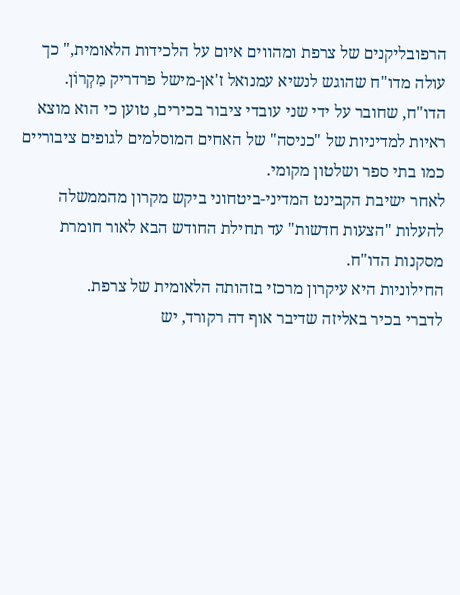הרפובליקנים של צרפת ומהווים איום על הלכידות הלאומית," כך עולה מדו"ח שהוגש לנשיא עמנואל ז'אן-מישל פרדריק מַקְרוֹן.
הדו"ח, שחובר על ידי שני עובדי ציבור בכירים, טוען כי הוא מוצא ראיות למדיניות של "כניסה" של האחים המוסלמים לגופים ציבוריים כמו בתי ספר ושלטון מקומי.
לאחר ישיבת הקבינט המדיני-ביטחוני ביקש מקרון מהממשלה להעלות "הצעות חדשות" עד תחילת החודש הבא לאור חומרת מסקנות הדו"ח.
החילוניות היא עיקרון מרכזי בזהותה הלאומית של צרפת.
לדברי בכיר באליזה שדיבר אוף דה רקורד, יש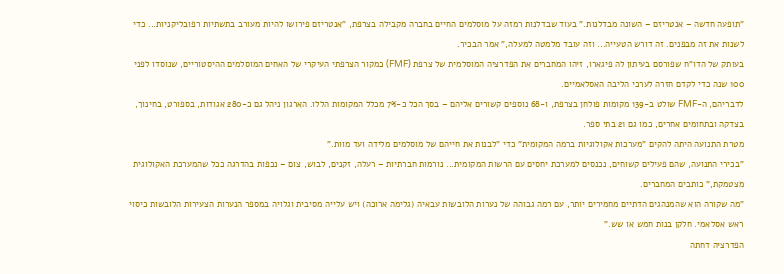"תופעה חדשה – אנטריזם – השונה מבדלנות." בעוד שבדלנות רמזה על מוסלמים החיים בחברה מקבילה בצרפת, "אנטריזם פירושו להיות מעורב בתשתיות רפובליקניות... כדי לשנות את זה מבפנים. זה דורש הטעייה... וזה עובד מלמטה למעלה," אמר הבכיר.
בעותק של הדו"ח שפורסם בעיתון לה פיגארו, זיהו המחברים את הפדרציה המוסלמית של צרפת (FMF) כמקור הצרפתי העיקרי של האחים המוסלמים ההיסטוריים, שנוסדו לפני 100 שנה כדי לקדם חזרה לערכי הליבה האסלאמיים.
לדבריהם, ה-FMF שולט ב-139 מקומות פולחן בצרפת, ו-68 נוספים קשורים אליהם – בסך הכל כ-7% מכלל המקומות הללו. הארגון ניהל גם כ-280 אגודות, בספורט, בחינוך, בצדקה ובתחומים אחרים, כמו גם 21 בתי ספר.
מטרת התנועה היתה להקים "מערכות אקולוגיות ברמה המקומית" כדי "לבנות את חייהם של מוסלמים מלידה ועד מוות."
"בכירי התנועה, שהם פעילים קשוחים, נכנסים למערכת יחסים עם הרשות המקומית... נורמות חברתיות – רעלה, זקנים, לבוש, צום – נכפות בהדרגה ככל שהמערכת האקולוגית מצטמקת," כותבים המחברים.
"מה שקורה הוא שהמנהגים הדתיים מחמירים יותר, עם רמה גבוהה של נערות הלובשות עבאיה (גלימה ארוכה) ויש עלייה מסיבית וגלויה במספר הנערות הצעירות הלובשות כיסוי ראש אסלאמי. חלקן בנות חמש או שש."
הפדרציה דחתה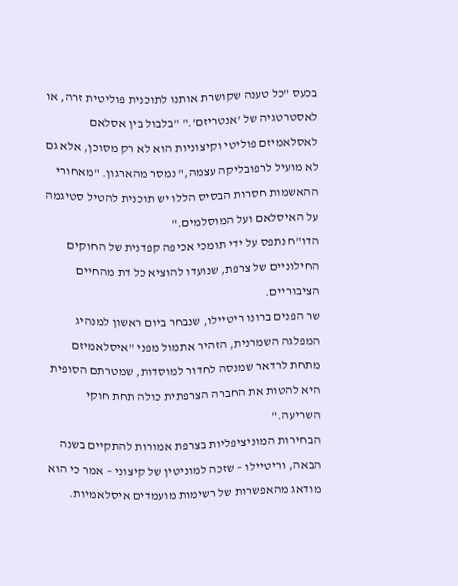בכעס "כל טענה שקושרת אותנו לתוכנית פוליטית זרה, או לאסטרטגיה של 'אנטריזם'." "בלבול בין אסלאם לאסלאמיזם פוליטי וקיצוניות הוא לא רק מסוכן, אלא גם לא מועיל לרפובליקה עצמה," נמסר מהארגון. "מאחורי ההאשמות חסרות הבסיס הללו יש תוכנית להטיל סטיגמה על האיסלאם ועל המוסלמים."
הדו"ח נתפס על ידי תומכי אכיפה קפדנית של החוקים החילוניים של צרפת, שנועדו להוציא כל דת מהחיים הציבוריים.
שר הפנים ברונו ריטיילו, שנבחר ביום ראשון למנהיג המפלגה השמרנית, הזהיר אתמול מפני "איסלאמיזם מתחת לרדאר שמנסה לחדור למוסדות, שמטרתם הסופית היא להטות את החברה הצרפתית כולה תחת חוקי השריעה."
הבחירות המוניציפליות בצרפת אמורות להתקיים בשנה הבאה, וריטיילו – שזכה למוניטין של קיצוני – אמר כי הוא מודאג מהאפשרות של רשימות מועמדים איסלאמיות.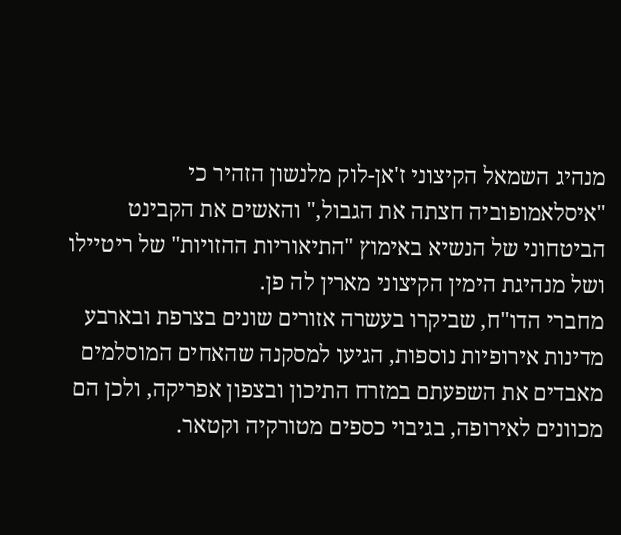מנהיג השמאל הקיצוני ז'אן-לוק מלנשון הזהיר כי "איסלאמופוביה חצתה את הגבול," והאשים את הקבינט הביטחוני של הנשיא באימוץ "התיאוריות ההזויות" של ריטיילו ושל מנהיגת הימין הקיצוני מארין לה פן.
מחברי הדו"ח, שביקרו בעשרה אזורים שונים בצרפת ובארבע מדינות אירופיות נוספות, הגיעו למסקנה שהאחים המוסלמים מאבדים את השפעתם במזרח התיכון ובצפון אפריקה, ולכן הם מכוונים לאירופה, בגיבוי כספים מטורקיה וקטאר.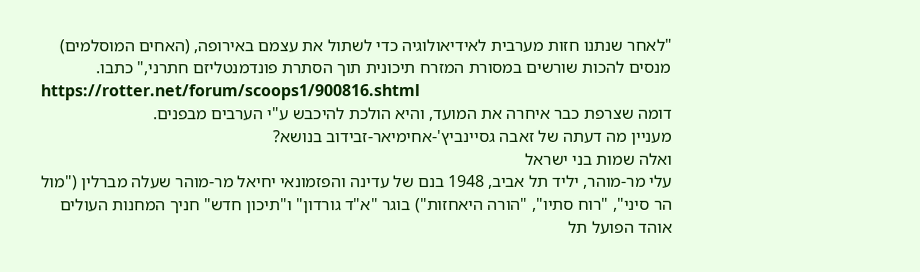"לאחר שנתנו חזות מערבית לאידיאולוגיה כדי לשתול את עצמם באירופה, (האחים המוסלמים) מנסים להכות שורשים במסורת המזרח תיכונית תוך הסתרת פונדמנטליזם חתרני," כתבו.
https://rotter.net/forum/scoops1/900816.shtml
דומה שצרפת כבר איחרה את המועד, והיא הולכת להיכבש ע"י הערבים מבפנים.
מעניין מה דעתה של זאבה גסיינביץ'-אחימיאר-זבידוב בנושא?
ואלה שמות בני ישראל
עלי מר-מוהר, יליד תל אביב, 1948 בנם של עדינה והפזמונאי יחיאל מר-מוהר שעלה מברלין ("מול הר סיני", "רוח סתיו", "הורה היאחזות") בוגר "א"ד גורדון" ו"תיכון חדש" חניך המחנות העולים אוהד הפועל תל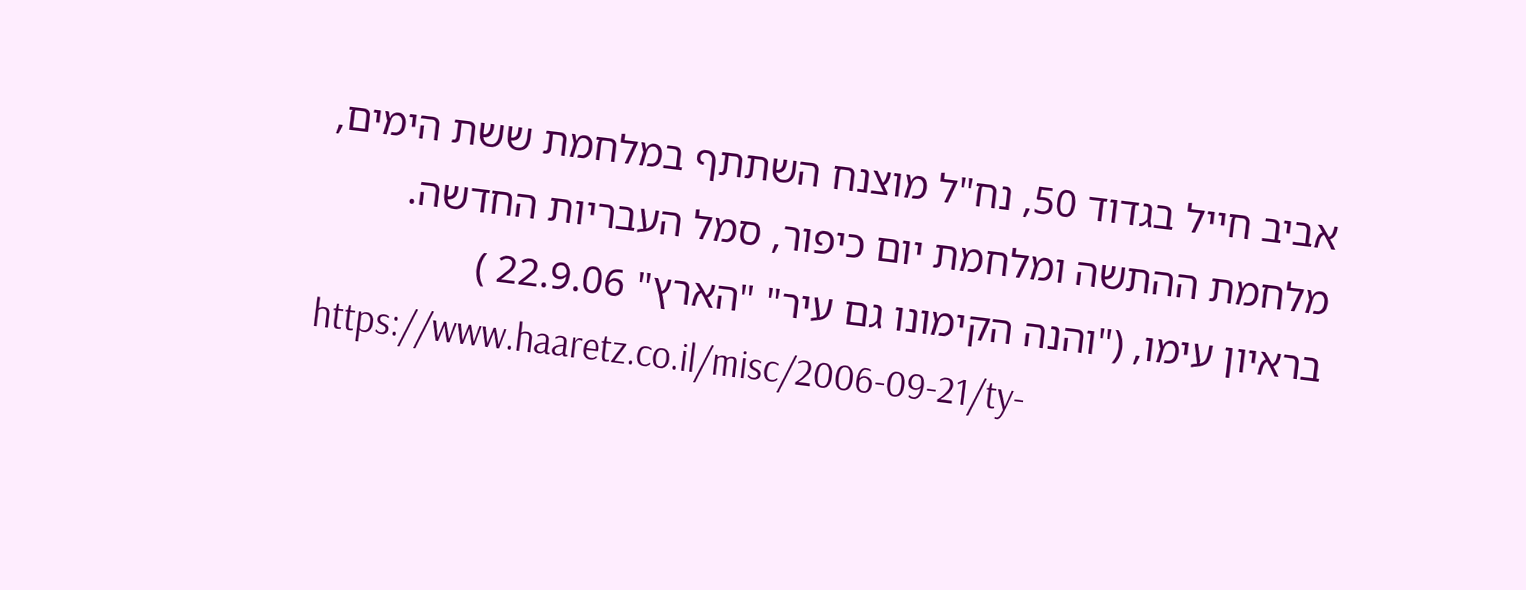אביב חייל בגדוד 50, נח"ל מוצנח השתתף במלחמת ששת הימים, מלחמת ההתשה ומלחמת יום כיפור, סמל העבריות החדשה.
בראיון עימו, ("והנה הקימונו גם עיר" "הארץ" 22.9.06 )
https://www.haaretz.co.il/misc/2006-09-21/ty-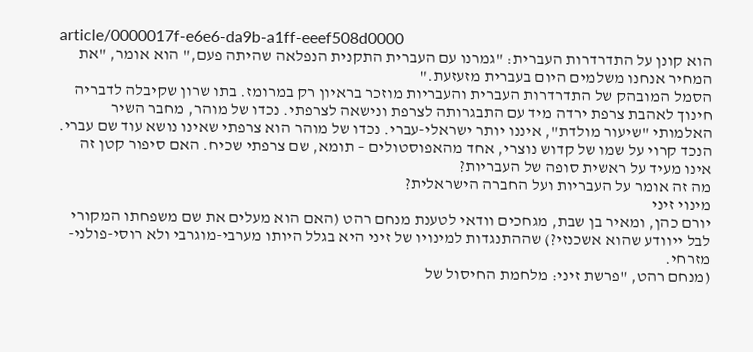article/0000017f-e6e6-da9b-a1ff-eeef508d0000
הוא קונן על התדרדרות העברית: "גמרנו עם העברית התקנית הנפלאה שהיתה פעם," הוא אומר, "את המחיר אנחנו משלמים היום בעברית מזעזעת."
הסמל המובהק של התדרדרות העברית והעבריות מוזכר בראיון רק במרומז. בתו שרון שקיבלה לדבריה חינוך לאהבת צרפת ירדה מיד עם התבגרותה לצרפת ונישאה לצרפתי. נכדו של מוהר, מחבר השיר האלמותי "שיעור מולדת", איננו יותר ישראלי-עברי. נכדו של מוהר הוא צרפתי שאינו נושא עוד שם עברי. הנכד קרוי על שמו של קדוש נוצרי, אחד מהאפוסטולים – תומא, שם צרפתי שכיח. האם סיפור קטן זה אינו מעיד על ראשית סופה של העבריות?
מה זה אומר על העבריות ועל החברה הישראלית?
מינוי זיני
יורם כהן, ומאיר בן שבת, מגחכים וודאי לטענת מנחם רהט (האם הוא מעלים את שם משפחתו המקורי לבל ייוודע שהוא אשכנזי?) שההתנגדות למינויו של זיני היא בגלל היותו מערבי-מוגרבי ולא רוסי-פולני-מזרחי.
(מנחם רהט, "פרשת זיני: מלחמת החיסול של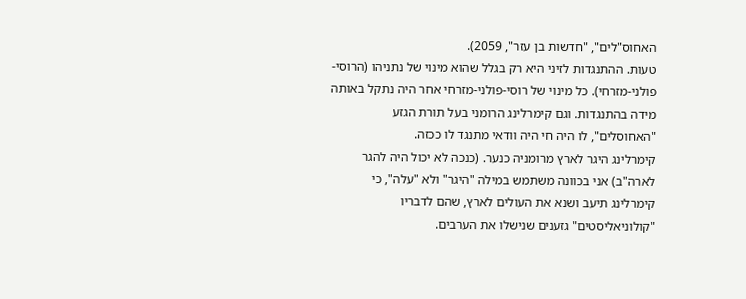האחוס"לים", "חדשות בן עזר", 2059).
טעות. ההתנגדות לזיני היא רק בגלל שהוא מינוי של נתניהו (הרוסי-פולני-מזרחי). כל מינוי של רוסי-פולני-מזרחי אחר היה נתקל באותה מידה בהתנגדות. וגם קימרלינג הרומני בעל תורת הגזע "האחוסלים", לו היה חי היה וודאי מתנגד לו ככזה.
קימרלינג היגר לארץ מרומניה כנער. (כנכה לא יכול היה להגר לארה"ב) אני בכוונה משתמש במילה "היגר" ולא "עלה", כי קימרלינג תיעב ושנא את העולים לארץ, שהם לדבריו "קולוניאליסטים" גזענים שנישלו את הערבים.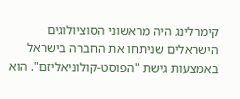קימרלינג היה מראשוני הסוציולוגים הישראלים שניתחו את החברה בישראל באמצעות גישת "הפוסט-קולוניאליזם". הוא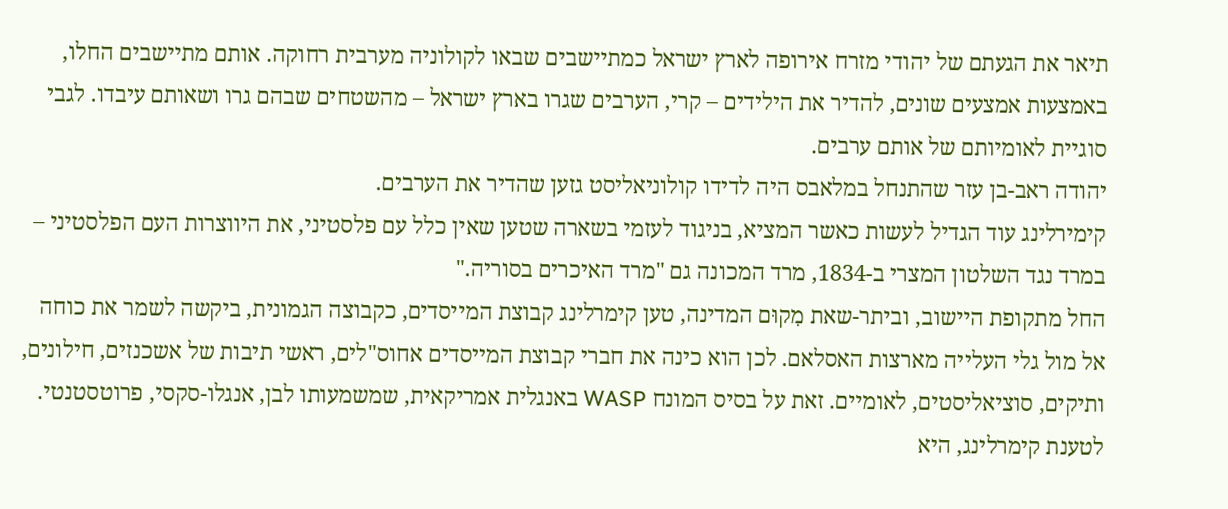תיאר את הגעתם של יהודי מזרח אירופה לארץ ישראל כמתיישבים שבאו לקולוניה מערבית רחוקה. אותם מתיישבים החלו, באמצעות אמצעים שונים, להדיר את הילידים – קרי, הערבים שגרו בארץ ישראל – מהשטחים שבהם גרו ושאותם עיבדו. לגבי סוגיית לאומיותם של אותם ערבים.
יהודה ראב-בן עזר שהתנחל במלאבס היה לדידו קולוניאליסט גזען שהדיר את הערבים.
קימירלינג עוד הגדיל לעשות כאשר המציא, בניגוד לעזמי בשארה שטען שאין כלל עם פלסטיני, את היווצרות העם הפלסטיני – במרד נגד השלטון המצרי ב-1834, מרד המכונה גם "מרד האיכרים בסוריה."
החל מתקופת היישוב, וביתר-שאת מִקוּם המדינה, טען קימרלינג קבוצת המייסדים, כקבוצה הגמונית, ביקשה לשמר את כוחה אל מול גלי העלייה מארצות האסלאם. לכן הוא כינה את חברי קבוצת המייסדים אחוס"לים, ראשי תיבות של אשכנזים, חילונים, ותיקים, סוציאליסטים, לאומיים. זאת על בסיס המונח WASP באנגלית אמריקאית, שמשמעותו לבן, אנגלו-סקסי, פרוטסטנטי. לטענת קימרלינג, היא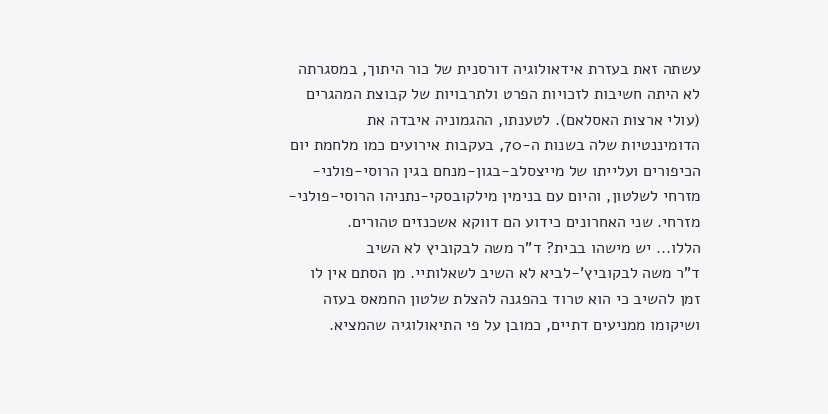עשתה זאת בעזרת אידאולוגיה דורסנית של כור היתוך, במסגרתה לא היתה חשיבות לזכויות הפרט ולתרבויות של קבוצת המהגרים (עולי ארצות האסלאם). לטענתו, ההגמוניה איבדה את הדומיננטיות שלה בשנות ה-70, בעקבות אירועים כמו מלחמת יום הכיפורים ועלייתו של מייצסלב-בגון-מנחם בגין הרוסי-פולני-מזרחי לשלטון, והיום עם בנימין מילקובסקי-נתניהו הרוסי-פולני-מזרחי. שני האחרונים כידוע הם דווקא אשכנזים טהורים.
הללו... יש מישהו בבית? ד"ר משה לבקוביץ לא השיב
ד"ר משה לבקוביץ'-לביא לא השיב לשאלותיי. מן הסתם אין לו זמן להשיב כי הוא טרוד בהפגנה להצלת שלטון החמאס בעזה ושיקומו ממניעים דתיים, כמובן על פי התיאולוגיה שהמציא.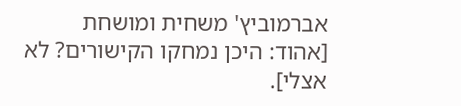אברמוביץ' משחית ומושחת
[אהוד: היכן נמחקו הקישורים? לא אצלי].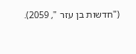("חדשות בן עזר ", 2059).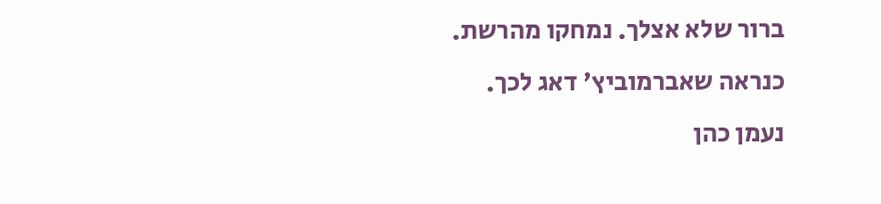ברור שלא אצלך. נמחקו מהרשת. כנראה שאברמוביץ' דאג לכך.
נעמן כהן